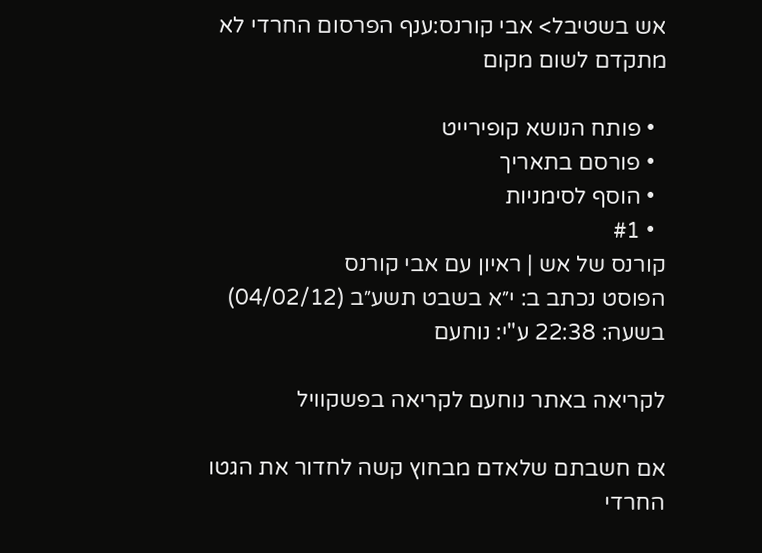אש בשטיבל> אבי קורנס:ענף הפרסום החרדי לא מתקדם לשום מקום

  • פותח הנושא קופירייט
  • פורסם בתאריך
  • הוסף לסימניות
  • #1
קורנס של אש | ראיון עם אבי קורנס
הפוסט נכתב ב: י״א בשבט תשע״ב (04/02/12) בשעה: 22:38 ע"י: נוחעם

לקריאה באתר נוחעם לקריאה בפשקוויל

אם חשבתם שלאדם מבחוץ קשה לחדור את הגטו החרדי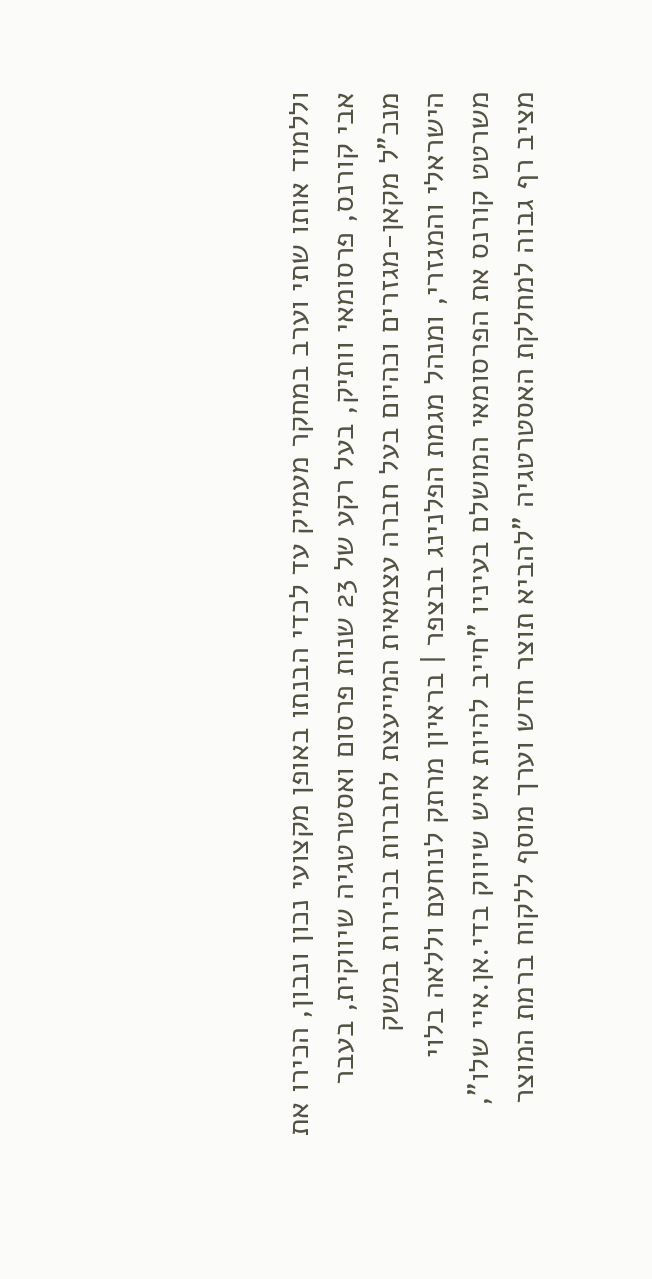וללמוד אותו שתי וערב במחקר מעמיק עד לכדי הבנתו באופן מקצועי נכון ונבון, הכירו את אבי קורנס, פרסומאי וותיק, בעל רקע של 23 שנות פרסום ואסטרטגיה שיווקית, בעבר מנכ"ל מקאן-מגזרים וכהיום בעל חברה עצמאית המייעצת לחברות בכירות במשק הישראלי והמגזרי, ומנהל מגמת הפלנינג בבצפר | בראיון מרתק לנוחעם וללאה בלוי משרטט קורנס את הפרסומאי המושלם בעיניו "חייב להיות איש שיווק בדי.אן.איי שלו", מציב רף גבוה למחלקת האסטרטגיה "להביא תוצר חדש וערך מוסף ללקוח ברמת המוצר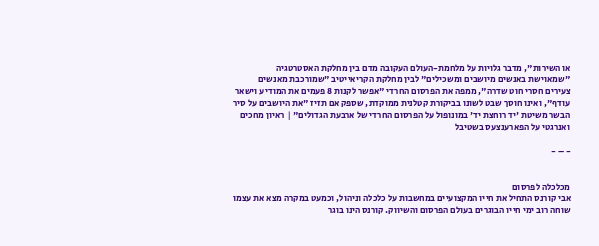או השירות", מדבר גלויות על מלחמת-העולם העקובה מדם בין מחלקת האסטרטגיה "שמאוישת באנשים מיושבים ומשכילים" לבין מחלקת הקריאייטיב "שמורכבת מאנשים צעירים חסרי חוט שדרה", ממפה את הפרסום החרדי "אפשר לקנות 8 פעמים את המודיע וישאר עודף", ואינו חוסך שבט לשונו בביקורת קטלנית ממוקדת, שספק אם תזיז "את היושבים על סיר הבשר משיטת 'יד רוחצת יד' במונופול על הפרסום החרדי של ארבעת הגדולים" | ראיון מחכים ואנרגטי על הפארענצעס בשטיבל

- – -


מכלכלה לפרסום
אבי קורנס התחיל את חייו המקצועיים במחשבות על כלכלה וניהול, וכמעט במקרה מצא את עצמו שוחה רוב ימי חייו הבוגרים בעולם הפרסום והשיווק. קורנס הינו בוגר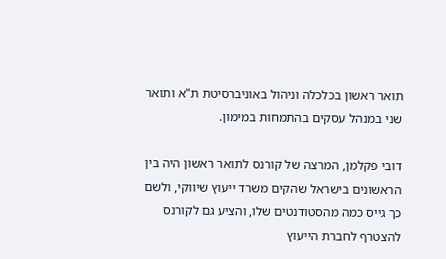תואר ראשון בכלכלה וניהול באוניברסיטת ת"א ותואר שני במנהל עסקים בהתמחות במימון.

דובי פקלמן, המרצה של קורנס לתואר ראשון היה בין הראשונים בישראל שהקים משרד ייעוץ שיווקי, ולשם כך גייס כמה מהסטודנטים שלו, והציע גם לקורנס להצטרף לחברת הייעוץ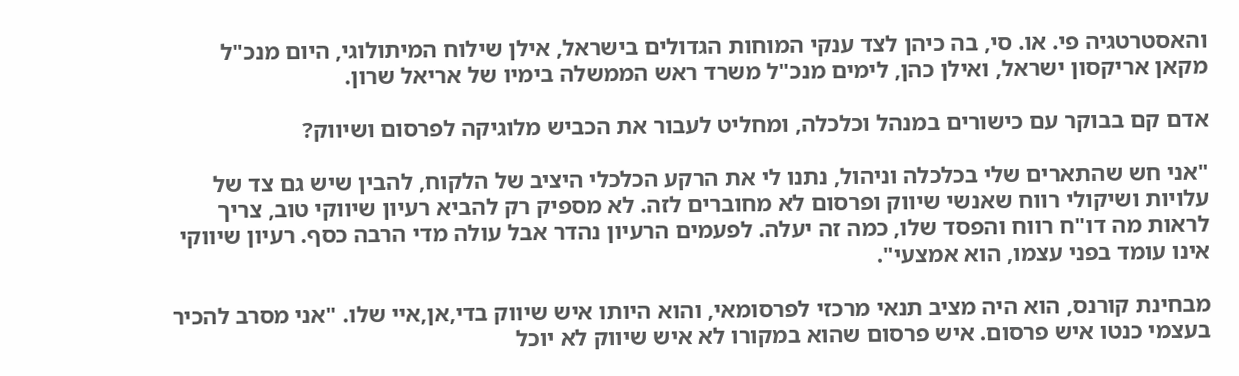והאסטרטגיה פי. או. סי, בה כיהן לצד ענקי המוחות הגדולים בישראל, אילן שילוח המיתולוגי, היום מנכ"ל מקאן אריקסון ישראל, ואילן כהן, לימים מנכ"ל משרד ראש הממשלה בימיו של אריאל שרון.

אדם קם בבוקר עם כישורים במנהל וכלכלה, ומחליט לעבור את הכביש מלוגיקה לפרסום ושיווק?

"אני חש שהתארים שלי בכלכלה וניהול, נתנו לי את הרקע הכלכלי היציב של הלקוח, להבין שיש גם צד של עלויות ושיקולי רווח שאנשי שיווק ופרסום לא מחוברים לזה. לא מספיק רק להביא רעיון שיווקי טוב, צריך לראות מה דו"ח רווח והפסד שלו, כמה זה יעלה. לפעמים הרעיון נהדר אבל עולה מדי הרבה כסף. רעיון שיווקי אינו עומד בפני עצמו, הוא אמצעי".

מבחינת קורנס, הוא היה מציב תנאי מרכזי לפרסומאי, והוא היותו איש שיווק בדי,אן,איי שלו. "אני מסרב להכיר בעצמי כנטו איש פרסום. איש פרסום שהוא במקורו לא איש שיווק לא יוכל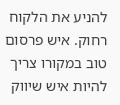להניע את הלקוח רחוק. איש פרסום טוב במקורו צריך להיות איש שיווק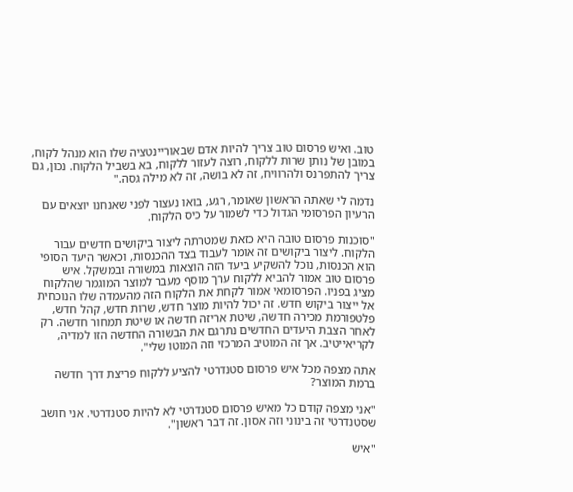טוב. ואיש פרסום טוב צריך להיות אדם שבאוריינטציה שלו הוא מנהל לקוח, במובן של נותן שרות ללקוח, רוצה לעזור ללקוח, בא בשביל הלקוח. נכון, גם צריך להתפרנס ולהרוויח, זה לא בושה, זה לא מילה גסה."

נדמה לי שאתה הראשון שאומר, רגע, בואו נעצור לפני שאנחנו יוצאים עם הרעיון הפרסומי הגדול כדי לשמור על כיס הלקוח.

"סוכנות פרסום טובה היא כזאת שמטרתה ליצור ביקושים חדשים עבור הלקוח. ליצור ביקושים זה אומר לעבוד בצד ההכנסות, וכאשר היעד הסופי הוא הכנסות, נוכל להשקיע ביעד הזה הוצאות במשורה ובמשקל. איש פרסום טוב אמור להביא ללקוח ערך מוסף מעבר למוצר המוגמר שהלקוח מציג בפניו. הפרסומאי אמור לקחת את הלקוח הזה מהעמדה שלו הנוכחית אל ייצור ביקוש חדש. זה יכול להיות מוצר חדש, שרות חדש, קהל חדש, פלטפורמת מכירה חדשה, שיטת אריזה חדשה או שיטת תמחור חדשה. רק לאחר הצבת היעדים החדשים נתרגם את הבשורה החדשה הזו למדיה, לקריאייטיב. אך זה המוטיב המרכזי וזה המוטו שלי".

אתה מצפה מכל איש פרסום סטנדרטי להציע ללקוח פריצת דרך חדשה ברמת המוצר?

"אני מצפה קודם כל מאיש פרסום סטנדרטי לא להיות סטנדרטי. אני חושב שסטנדרטי זה בינוני וזה אסון. זה דבר ראשון".

"איש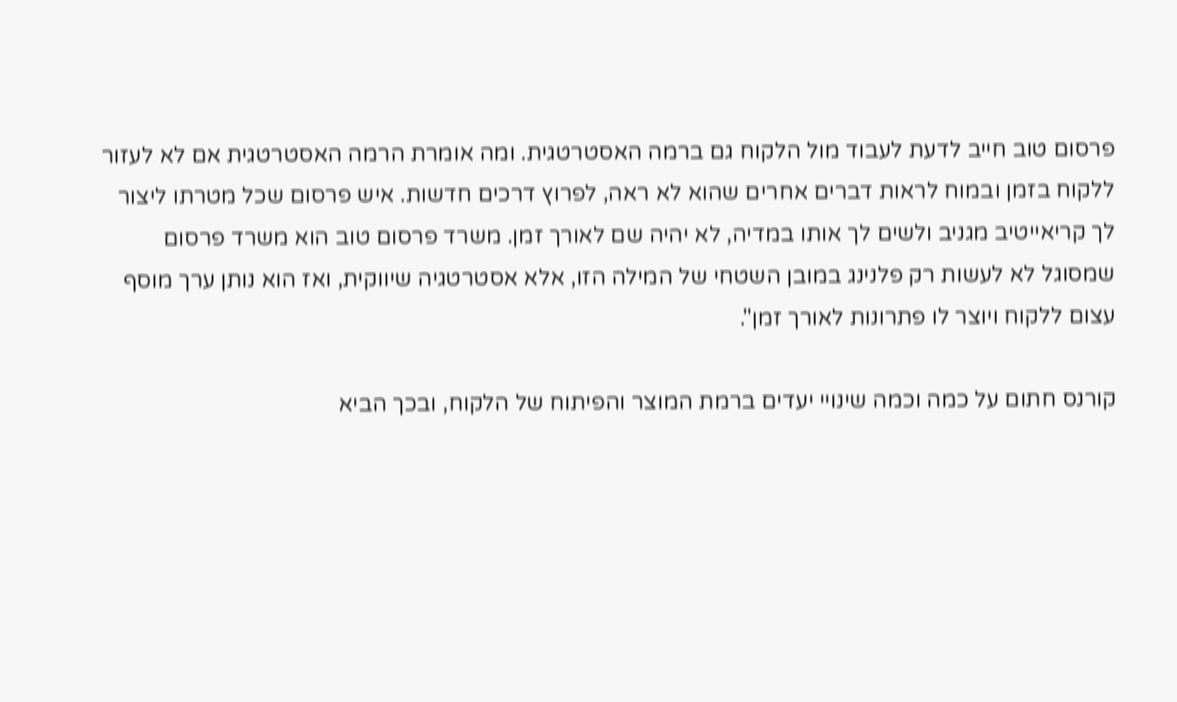פרסום טוב חייב לדעת לעבוד מול הלקוח גם ברמה האסטרטגית. ומה אומרת הרמה האסטרטגית אם לא לעזור ללקוח בזמן ובמוח לראות דברים אחרים שהוא לא ראה, לפרוץ דרכים חדשות. איש פרסום שכל מטרתו ליצור לך קריאייטיב מגניב ולשים לך אותו במדיה, לא יהיה שם לאורך זמן. משרד פרסום טוב הוא משרד פרסום שמסוגל לא לעשות רק פלנינג במובן השטחי של המילה הזו, אלא אסטרטגיה שיווקית, ואז הוא נותן ערך מוסף עצום ללקוח ויוצר לו פתרונות לאורך זמן".

קורנס חתום על כמה וכמה שינויי יעדים ברמת המוצר והפיתוח של הלקוח, ובכך הביא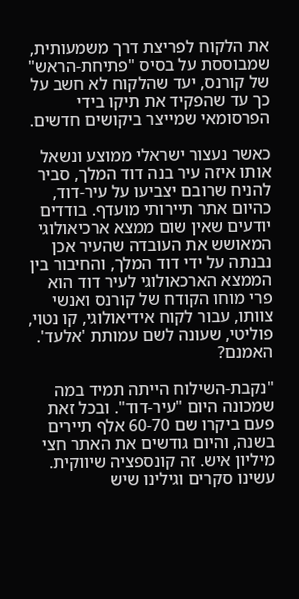את הלקוח לפריצת דרך משמעותית, שמבוססת על בסיס "פתיחת-הראש" של קורנס, יעד שהלקוח לא חשב על כך עד שהפקיד את תיקו בידי הפרסומאי שמייצר ביקושים חדשים.

כאשר נעצור ישראלי ממוצע ונשאל אותו איזה עיר בנה דוד המלך, סביר להניח שרובם יצביעו על עיר-דוד, כהיום אתר תיירותי מועדף. בודדים יודעים שאין שום ממצא ארכיאולוגי המאושש את העובדה שהעיר אכן נבנתה על ידי דוד המלך, והחיבור בין הממצא הארכאולוגי לעיר דוד הוא פרי מוחו הקודח של קורנס ואנשי צוותו, עבור לקוח אידיאולוגי, קו נטוי, פוליטי, שעונה לשם עמותת 'אלעד'. האמנם?

"נקבת-השילוח הייתה תמיד במה שמכונה היום "עיר-דוד". ובכל זאת פעם ביקרו שם 60-70 אלף תיירים בשנה, והיום גודשים את האתר חצי מיליון איש. זה קונספציה שיווקית. עשינו סקרים וגילינו שיש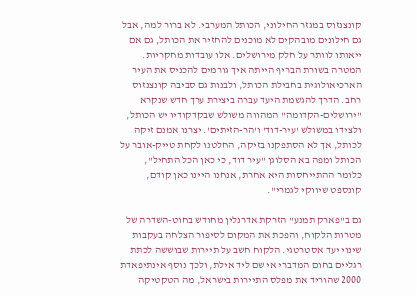קונצנזוס במגזר החילוני, הכותל המערבי. לא ברור למה, אבל גם חילונים מובהקים לא מוכנים להחזיר את הכותל, גם אם ייאותו לוותר על חלק מירושלים. אלו עובדות מחקריות. המטרה בשורת הבריף הייתה איך גורמים להכניס את העיר הארכיאולוגית בחבילת הכותל, ולבנות גם סביבה קונצנזוס רחב. הדרך להגשמת היעד עברה ביצירת ערך חדש שנקרא "ירושלים-הקדומה" המהווה משולש שבקדקודיו יש הכותל, ולצידו במשולש 'עיר-דוד' ו'הר-הזיתים'. יצרנו אמנם זיקה לכותל, אך לא הסתפקנו בזיקה, החלטנו לקחת טייק-אובר על הכותל ומפה בא הסלוגן "עיר דוד, כי כאן הכל התחיל", כלומר ההתייחסות היא אחרת, אנחנו היינו כאן קודם, קונספט שיווקי לגמרי".

גם ב"פארק תמנע" הזרקת אדרנלין מחודש בחוט-השדרה של מטרות הלקוח, והפכת את המקום לסיפור הצלחה בעקבות שינוי יעד אסטרטגי. הלקוח חשב על תיירות שבוששה לכתת רגליים בחום המדברי אי שם ליד אילת, ולכך נוסף אינתיפאדת 2000 שהוריד את מפלס התיירות בישראל, מה הטקטיקה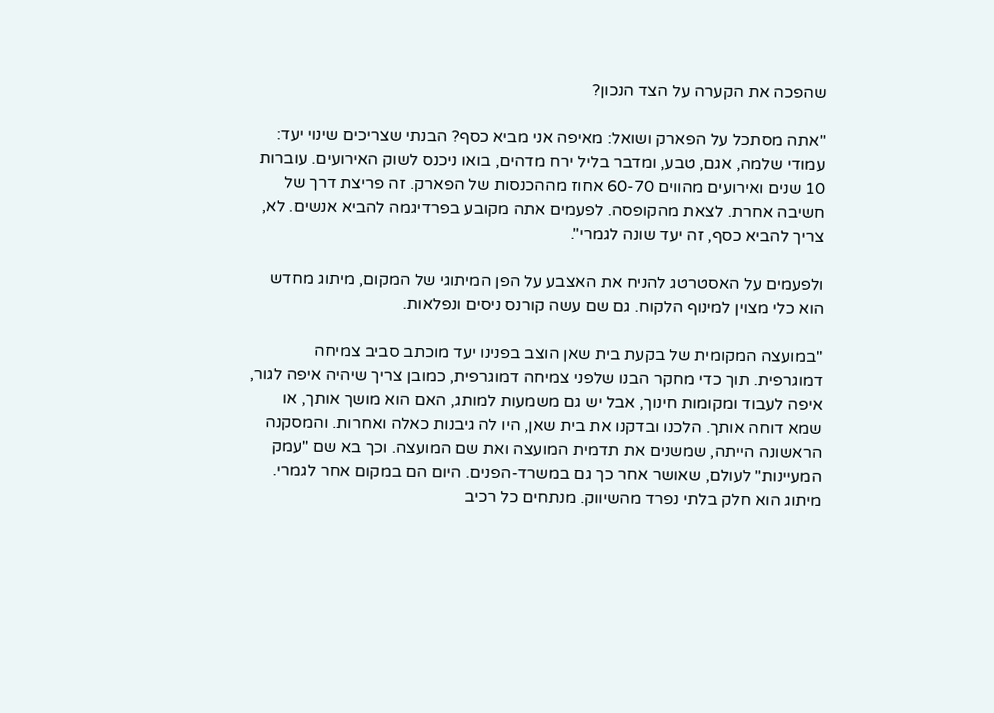שהפכה את הקערה על הצד הנכון?

"אתה מסתכל על הפארק ושואל: מאיפה אני מביא כסף? הבנתי שצריכים שינוי יעד: עמודי שלמה, אגם, טבע, ומדבר בליל ירח מדהים, בואו ניכנס לשוק האירועים. עוברות 10 שנים ואירועים מהווים 60-70 אחוז מההכנסות של הפארק. זה פריצת דרך של חשיבה אחרת. לצאת מהקופסה. לפעמים אתה מקובע בפרדיגמה להביא אנשים. לא, צריך להביא כסף, זה יעד שונה לגמרי".

ולפעמים על האסטרטג להניח את האצבע על הפן המיתוגי של המקום, מיתוג מחדש הוא כלי מצוין למינוף הלקוח. גם שם עשה קורנס ניסים ונפלאות.

"במועצה המקומית של בקעת בית שאן הוצב בפנינו יעד מוכתב סביב צמיחה דמוגרפית. תוך כדי מחקר הבנו שלפני צמיחה דמוגרפית, כמובן צריך שיהיה איפה לגור, איפה לעבוד ומקומות חינוך, אבל יש גם משמעות למותג, האם הוא מושך אותך, או שמא דוחה אותך. הלכנו ובדקנו את בית שאן, היו לה גיבנות כאלה ואחרות. והמסקנה הראשונה הייתה, שמשנים את תדמית המועצה ואת שם המועצה. וכך בא שם "עמק המעיינות" לעולם, שאושר אחר כך גם במשרד-הפנים. היום הם במקום אחר לגמרי. מיתוג הוא חלק בלתי נפרד מהשיווק. מנתחים כל רכיב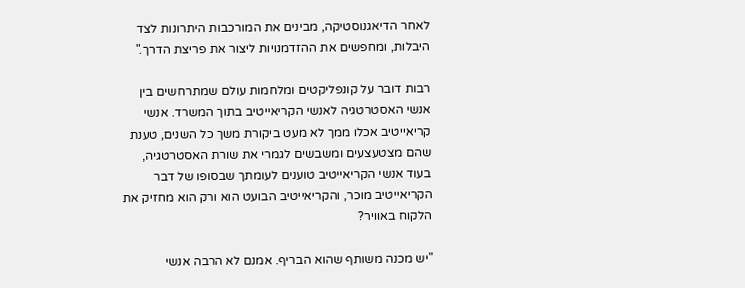לאחר הדיאגנוסטיקה, מבינים את המורכבות היתרונות לצד היבלות, ומחפשים את ההזדמנויות ליצור את פריצת הדרך."

רבות דובר על קונפליקטים ומלחמות עולם שמתרחשים בין אנשי האסטרטגיה לאנשי הקריאייטיב בתוך המשרד. אנשי קריאייטיב אכלו ממך לא מעט ביקורת משך כל השנים, טענת שהם מצטעצעים ומשבשים לגמרי את שורת האסטרטגיה, בעוד אנשי הקריאייטיב טוענים לעומתך שבסופו של דבר הקריאייטיב מוכר, והקריאייטיב הבועט הוא ורק הוא מחזיק את הלקוח באוויר?

"יש מכנה משותף שהוא הבריף. אמנם לא הרבה אנשי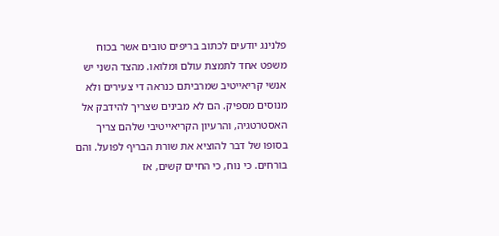פלנינג יודעים לכתוב בריפים טובים אשר בכוח משפט אחד לתמצת עולם ומלואו. מהצד השני יש אנשי קריאייטיב שמרביתם כנראה די צעירים ולא מנוסים מספיק. הם לא מבינים שצריך להידבק אל האסטרטגיה, והרעיון הקריאייטיבי שלהם צריך בסופו של דבר להוציא את שורת הבריף לפועל. והם בורחים. כי נוח, כי החיים קשים, אז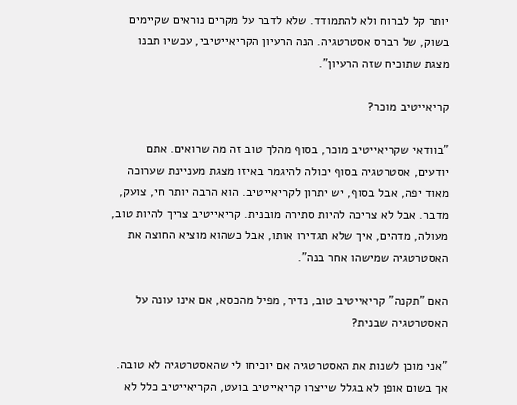יותר קל לברוח ולא להתמודד. שלא לדבר על מקרים נוראים שקיימים בשוק, של רברס אסטרטגיה. הנה הרעיון הקריאייטיבי, עכשיו תבנו מצגת שתוכיח שזה הרעיון".

קריאייטיב מוכר?

"בוודאי שקריאייטיב מוכר, בסוף מהלך טוב זה מה שרואים. אתם יודעים, אסטרטגיה בסוף יכולה להיגמר באיזו מצגת מעניינת שערוכה מאוד יפה, אבל בסוף, יש יתרון לקריאייטיב. הוא הרבה יותר חי, צועק, מדבר. אבל לא צריכה להיות סתירה מובנית. קריאייטיב צריך להיות טוב, מעולה, מדהים, איך שלא תגדירו אותו, אבל כשהוא מוציא החוצה את האסטרטגיה שמישהו אחר בנה".

האם "תקנה" קריאייטיב טוב, נדיר, מפיל מהכסא, אם אינו עונה על האסטרטגיה שבנית?

"אני מוכן לשנות את האסטרטגיה אם יוכיחו לי שהאסטרטגיה לא טובה. אך בשום אופן לא בגלל שייצרו קריאייטיב בועט, הקריאייטיב כלל לא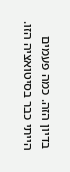בדיון הזה. כמה פעמים הייתי כבר בסיטואציה הזו.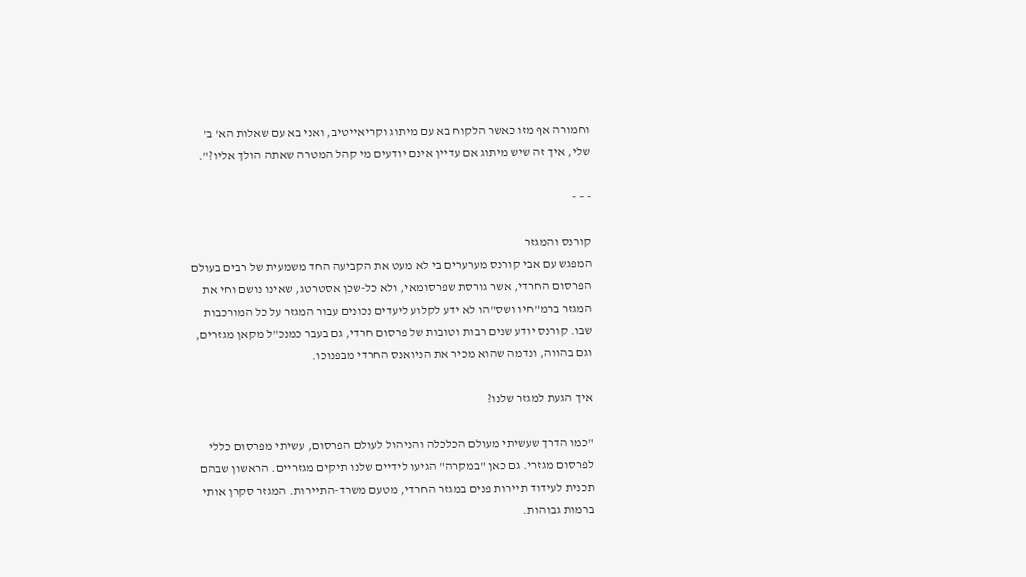וחמורה אף מזו כאשר הלקוח בא עם מיתוג וקריאייטיב, ואני בא עם שאלות הא' ב' שלי, איך זה שיש מיתוג אם עדיין אינם יודעים מי קהל המטרה שאתה הולך אליו?".

- – -

קורנס והמגזר
המפגש עם אבי קורנס מערערים בי לא מעט את הקביעה החד משמעית של רבים בעולם הפרסום החרדי, אשר גורסת שפרסומאי, ולא כל-שכן אסטרטג, שאינו נושם וחי את המגזר ברמ"חיו ושס"הו לא ידע לקלוע ליעדים נכונים עבור המגזר על כל המורכבות שבו. קורנס יודע שנים רבות וטובות של פרסום חרדי, גם בעבר כמנכ"ל מקאן מגזרים, וגם בהווה, ונדמה שהוא מכיר את הניואנס החרדי מבפנוכו.

איך הגעת למגזר שלנו?

"כמו הדרך שעשיתי מעולם הכלכלה והניהול לעולם הפרסום, עשיתי מפרסום כללי לפרסום מגזרי. גם כאן "במקרה" הגיעו לידיים שלנו תיקים מגזריים. הראשון שבהם תכנית לעידוד תיירות פנים במגזר החרדי, מטעם משרד-התיירות. המגזר סקרן אותי ברמות גבוהות.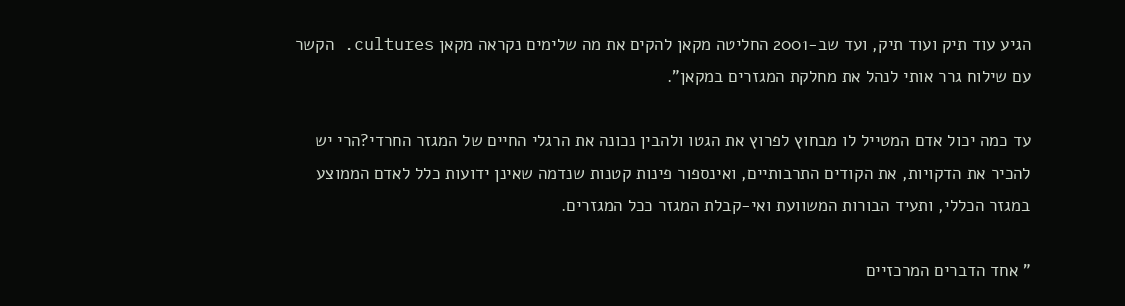הגיע עוד תיק ועוד תיק, ועד שב-2001 החליטה מקאן להקים את מה שלימים נקראה מקאן cultures. הקשר עם שילוח גרר אותי לנהל את מחלקת המגזרים במקאן".

עד כמה יכול אדם המטייל לו מבחוץ לפרוץ את הגטו ולהבין נכונה את הרגלי החיים של המגזר החרדי?הרי יש להכיר את הדקויות, את הקודים התרבותיים, ואינספור פינות קטנות שנדמה שאינן ידועות כלל לאדם הממוצע במגזר הכללי, ותעיד הבורות המשוועת ואי-קבלת המגזר ככל המגזרים.

" אחד הדברים המרכזיים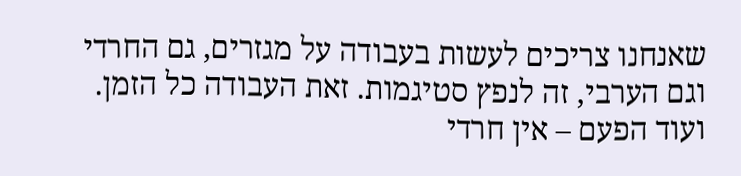שאנחנו צריכים לעשות בעבודה על מגזרים, גם החרדי וגם הערבי, זה לנפץ סטיגמות. זאת העבודה כל הזמן. ועוד הפעם – אין חרדי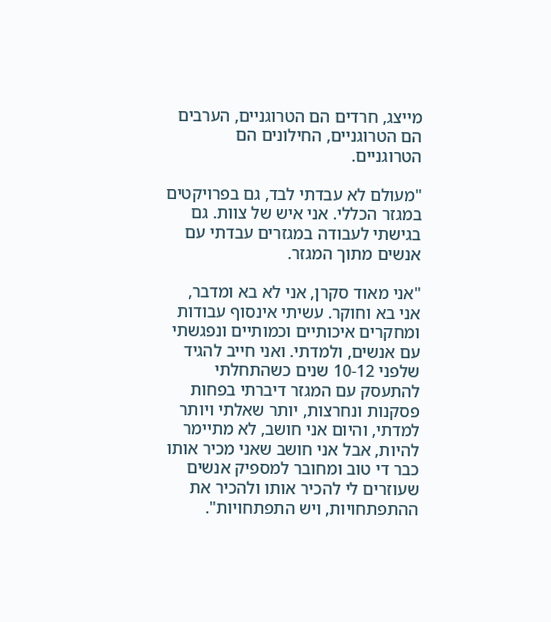מייצג, חרדים הם הטרוגניים, הערבים הם הטרוגניים, החילונים הם הטרוגניים.

"מעולם לא עבדתי לבד, גם בפרויקטים במגזר הכללי. אני איש של צוות. גם בגישתי לעבודה במגזרים עבדתי עם אנשים מתוך המגזר.

"אני מאוד סקרן, אני לא בא ומדבר, אני בא וחוקר. עשיתי אינסוף עבודות ומחקרים איכותיים וכמותיים ונפגשתי עם אנשים, ולמדתי. ואני חייב להגיד שלפני 10-12 שנים כשהתחלתי להתעסק עם המגזר דיברתי בפחות פסקנות ונחרצות, יותר שאלתי ויותר למדתי, והיום אני חושב, לא מתיימר להיות, אבל אני חושב שאני מכיר אותו כבר די טוב ומחובר למספיק אנשים שעוזרים לי להכיר אותו ולהכיר את ההתפתחויות, ויש התפתחויות".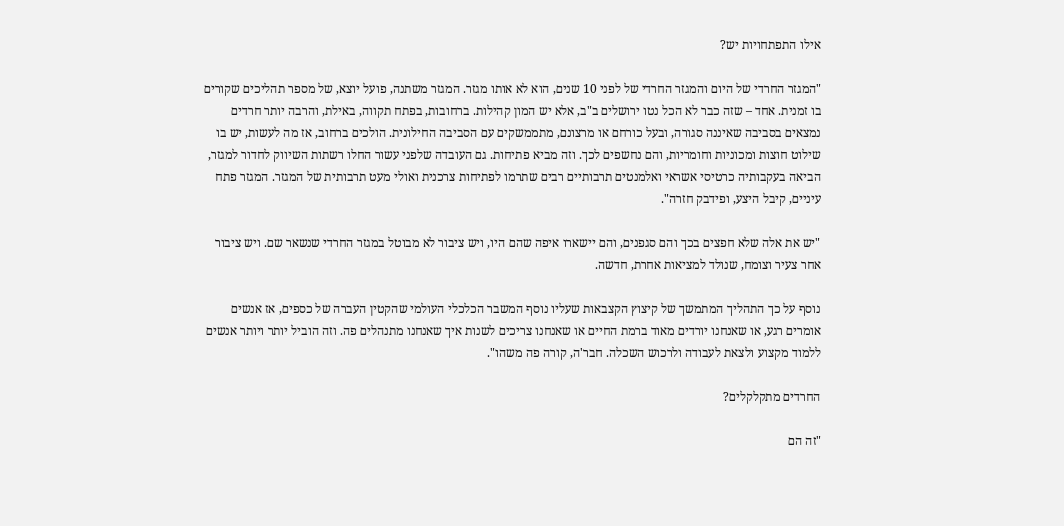אילו התפתחויות יש?

"המגזר החרדי של היום והמגזר החרדי של לפני 10 שנים, הוא לא אותו מגזר. המגזר משתנה, פועל יוצא, של מספר תהליכים שקורים בו זמנית. אחד – שזה כבר לא הכל נטו ירושלים ב"ב, אלא יש המון קהילות. ברחובות, בפתח תקווה, באילת, והרבה יותר חרדים נמצאים בסביבה שאיננה סגורה, ובעל כורחם או מרצונם, מתממשקים עם הסביבה החילונית. הולכים ברחוב, אז מה לעשות, יש בו שילוט חוצות ומכוניות וחומריות, והם נחשפים לכך. וזה מביא פתיחות. גם העובדה שלפני עשור החלו רשתות השיווק לחדור למגזר, הביאה בעקבותיה כרטיסי אשראי ואלמנטים תרבותיים רבים שתרמו לפתיחות צרכנית ואולי מעט תרבותית של המגזר. המגזר פתח עיניים, קיבל היצע, ופידבק חזרה".

"יש את אלה שלא חפצים בכך והם סגפנים, והם יישארו איפה שהם היו, ויש ציבור לא מבוטל במגזר החרדי שנשאר שם. ויש ציבור אחר צעיר וצומח, שנולד למציאות אחרת, חדשה.

נוסף על כך התהליך המתמשך של קיצוץ הקצבאות שעליו נוסף המשבר הכלכלי העולמי שהקטין העברה של כספים, אז אנשים אומרים רגע, או שאנחנו יורדים מאוד ברמת החיים או שאנחנו צריכים לשנות איך שאנחנו מתנהלים פה. וזה הוביל יותר ויותר אנשים ללמוד מקצוע ולצאת לעבודה ולרכוש השכלה. חבר'ה, קורה פה משהו".

החרדים מתקלקלים?

"זה הם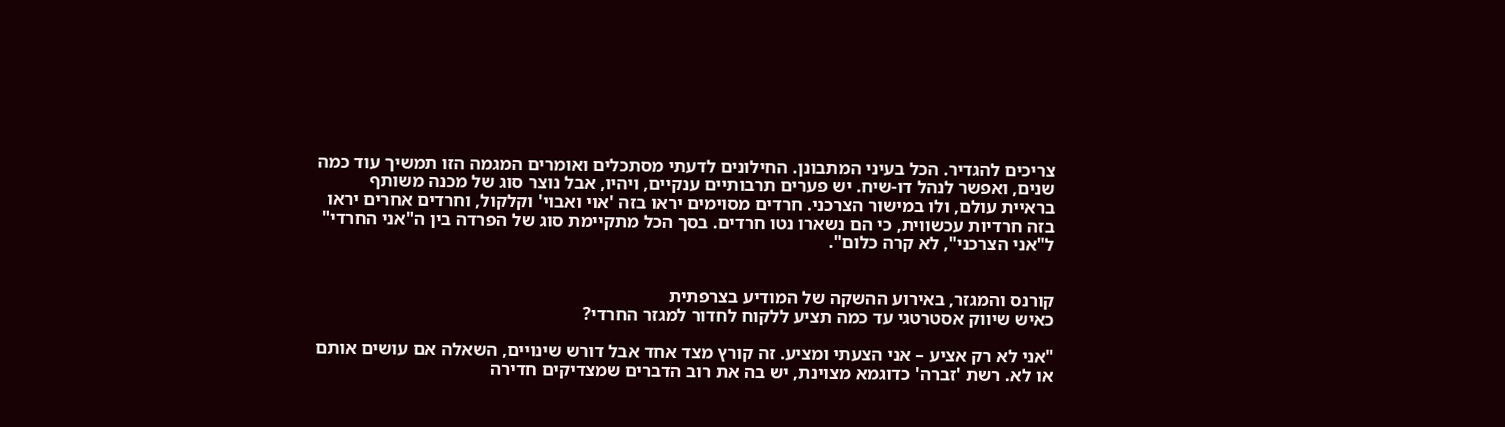צריכים להגדיר. הכל בעיני המתבונן. החילונים לדעתי מסתכלים ואומרים המגמה הזו תמשיך עוד כמה שנים, ואפשר לנהל דו-שיח. יש פערים תרבותיים ענקיים, ויהיו, אבל נוצר סוג של מכנה משותף בראיית עולם, ולו במישור הצרכני. חרדים מסוימים יראו בזה 'אוי ואבוי' וקלקול, וחרדים אחרים יראו בזה חרדיות עכשווית, כי הם נשארו נטו חרדים. בסך הכל מתקיימת סוג של הפרדה בין ה"אני החרדי" ל"אני הצרכני", לא קרה כלום".


קורנס והמגזר, באירוע ההשקה של המודיע בצרפתית
כאיש שיווק אסטרטגי עד כמה תציע ללקוח לחדור למגזר החרדי?

"אני לא רק אציע – אני הצעתי ומציע. זה קורץ מצד אחד אבל דורש שינויים, השאלה אם עושים אותם או לא. רשת 'זברה' כדוגמא מצוינת, יש בה את רוב הדברים שמצדיקים חדירה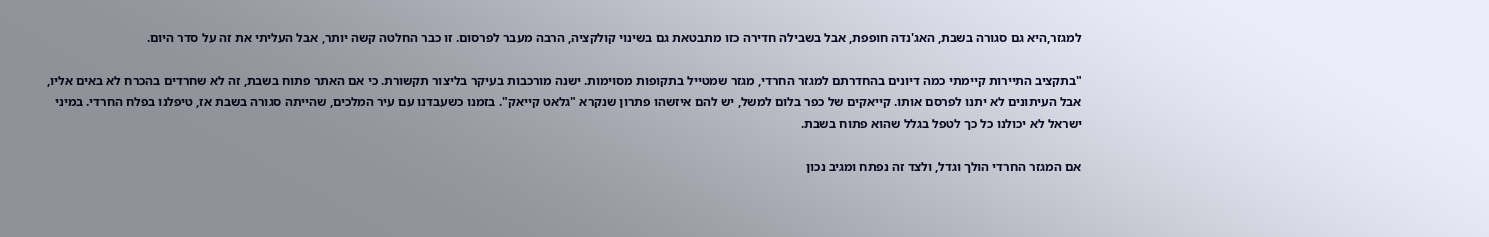למגזר,היא גם סגורה בשבת, האג'נדה חופפת, אבל בשבילה חדירה כזו מתבטאת גם בשינוי קולקציה, הרבה מעבר לפרסום. זו כבר החלטה קשה יותר, אבל העליתי את זה על סדר היום.

"בתקציב התיירות קיימתי כמה דיונים בהחדרתם למגזר החרדי, מגזר שמטייל בתקופות מסוימות. ישנה מורכבות בעיקר בליצור תקשורת. כי אם האתר פתוח בשבת, זה לא שחרדים בהכרח לא באים אליו, אבל העיתונים לא יתנו לפרסם אותו. קייאקים של כפר בלום למשל, יש להם איזשהו פתרון שנקרא "גלאט קייאק". בזמנו כשעבדנו עם עיר המלכים, שהייתה סגורה בשבת אז, טיפלנו בפלח החרדי. במיני ישראל לא יכולנו כל כך לטפל בגלל שהוא פתוח בשבת.

אם המגזר החרדי הולך וגדל, ולצד זה נפתח ומגיב נכון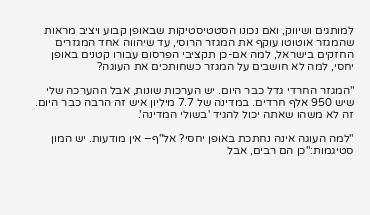למותגים ושיווק, ואם נכונו הסטטיסטיקות שבאופן קבוע ויציב מראות שהמגזר אוטוטו עוקף את המגזר הרוסי, עד שיהווה אחד המגזרים החזקים בישראל, למה אם-כן תקציבי הפרסום עבורו קטנים באופן יחסי, למה לא חושבים על המגזר כשחותכים את העוגה?

"המגזר החרדי גדל כבר היום. יש הערכות שונות, אבל ההערכה שלי שיש 950 אלף חרדים. במדינה של 7.7 מיליון איש זה הרבה כבר היום. זה לא משהו שאתה יכול להגיד 'בשולי המדינה'.

"למה העוגה אינה נחתכת באופן יחסי? אל"ף– אין מודעות. יש המון סטיגמות:"כן הם רבים, אבל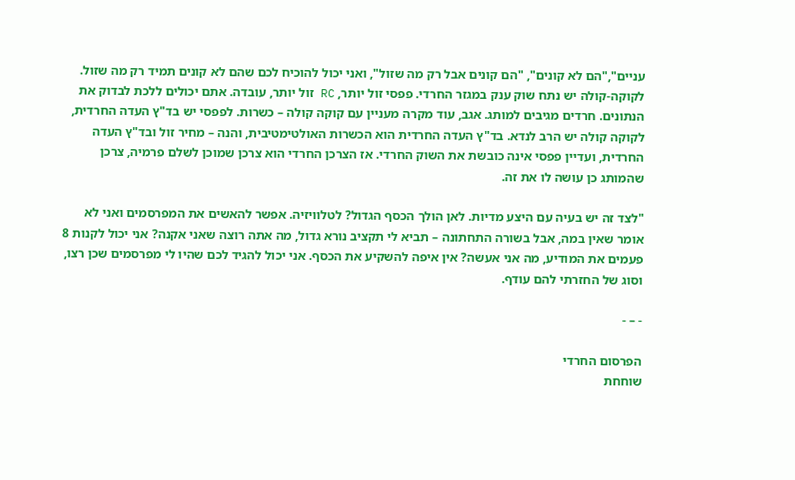עניים","הם לא קונים", "הם קונים אבל רק מה שזול", ואני יכול להוכיח לכם שהם לא קונים תמיד רק מה שזול. לקוקה-קולה יש נתח שוק ענק במגזר החרדי. פפסי זול יותר, RC זול יותר, עובדה. אתם יכולים ללכת לבדוק את הנתונים. חרדים מגיבים למותג. אגב, עוד מקרה מעניין עם קוקה קולה – כשרות. לפפסי יש בד"ץ העדה החרדית, לקוקה קולה יש הרב לנדא. בד"ץ העדה החרדית הוא הכשרות האולטימטיבית, והנה – מחיר זול ובד"ץ העדה החרדית, ועדיין פפסי אינה כובשת את השוק החרדי. אז הצרכן החרדי הוא צרכן שמוכן לשלם פרמיה, צרכן שהמותג כן עושה לו את זה.

"לצד זה יש בעיה עם היצע מדיות. לאן הולך הכסף הגדול? לטלוויזיה. אפשר להאשים את המפרסמים ואני לא אומר שאין במה, אבל בשורה התחתונה – תביא לי תקציב נורא גדול, מה אתה רוצה שאני אקנה? אני יכול לקנות 8 פעמים את המודיע, מה אני אעשה? אין איפה להשקיע את הכסף. אני יכול להגיד לכם שהיו לי מפרסמים שכן רצו, וסוג של החזרתי להם עודף.

- – -

הפרסום החרדי
שוחחת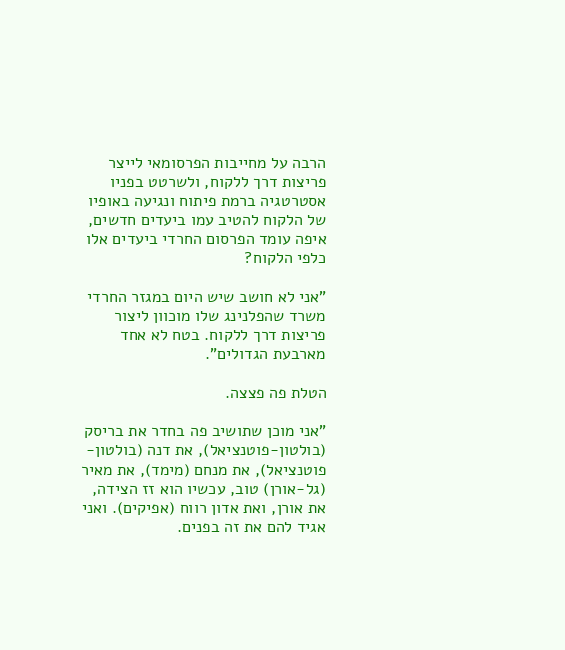הרבה על מחייבות הפרסומאי לייצר פריצות דרך ללקוח, ולשרטט בפניו אסטרטגיה ברמת פיתוח ונגיעה באופיו של הלקוח להטיב עמו ביעדים חדשים, איפה עומד הפרסום החרדי ביעדים אלו כלפי הלקוח?

"אני לא חושב שיש היום במגזר החרדי משרד שהפלנינג שלו מוכוון ליצור פריצות דרך ללקוח. בטח לא אחד מארבעת הגדולים".

הטלת פה פצצה.

"אני מוכן שתושיב פה בחדר את בריסק (בולטון-פוטנציאל), את דנה (בולטון-פוטנציאל), את מנחם (מימד), את מאיר (גל-אורן) טוב, עכשיו הוא זז הצידה, את אורן, ואת אדון רווח (אפיקים). ואני אגיד להם את זה בפנים.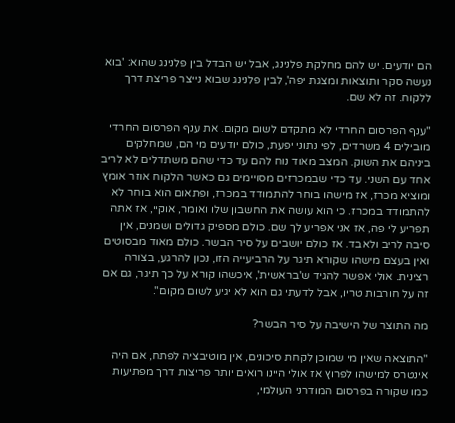הם יודעים. יש להם מחלקת פלנינג, אבל יש הבדל בין פלנינג שהוא: 'בוא נעשה סקר ותוצאות ומצגת יפה', לבין פלנינג שבוא נייצר פריצת דרך ללקוח. זה לא שם.

"ענף הפרסום החרדי לא מתקדם לשום מקום. את ענף הפרסום החרדי מובילים 4 משרדים, לפי נתוני יפעת, כולם יודעים מי הם, שמחלקים ביניהם את השוק. המצב מאוד נוח להם עד כדי שהם משתדלים לא לריב אחד עם השני. עד כדי שבמכרזים מסויימים גם כאשר הלקוח אוזר אומץ ומוציא מכרז, אז מישהו בוחר להתמודד במכרז, ופתאום הוא בוחר לא להתמודד במכרז. כי הוא עושה את החשבון שלו ואומר, אוקיי, אז אתה תפריע לי פה, אז אני אפריע לך שם. כולם מספיק גדולים ושמנים, אין סיבה לריב ולאבד. אז כולם יושבים על סיר הבשר. כולם מאוד מבסוטים ואין בעצם מישהו שקורא תיגר על הרביעייה הזו, נכון להרגע, בצורה רצינית. אולי אפשר להגיד ש'בראשית', איכשהו קורא על כך תיגר, גם אם זה על חורבות טריו, אבל לדעתי גם הוא לא יגיע לשום מקום".

מה התוצר של הישיבה על סיר הבשר?

"התוצאה שאין מי שמוכן לקחת סיכונים, אין מוטיבציה לפתח, אם היה אינטרס למישהו לפרוץ אז אולי היינו רואים יותר פריצות דרך מפתיעות כמו שקורה בפרסום המודרני העולמי,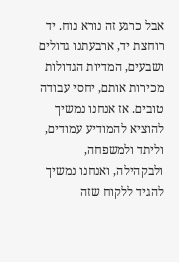אבל כרגע זה נורא נוח. יד רוחצת יד, ארבעתנו גדולים ושבעים, המדיות הגדולות מכירות אותם, יחסי עבודה טובים. אז אנחנו נמשיך להוציא להמודיע עמודים, וליתד ולמשפחה, ולבקהילה, ואנחנו נמשיך להגיד ללקוח שזה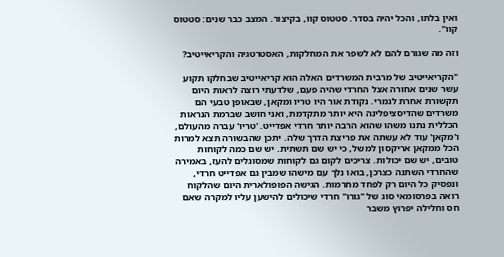ואין בלתו, והכל יהיה בסדר. סטטוס קוו, בקיצור. המצב כבר שנים: סטטוס קוו".

וזה מה שגורם להם לא לשפר את המחלקות, האסטרטגיה והקריאייטיב?

"הקריאייטיב של מרבית המשרדים האלה הוא קריאייטיב שבחלקו תקוע עשר שנים אחורה אצל החרדי שהיה פעם, שלדעתי רוצה לראות היום תקשורת אחרת לגמרי. נקודת אור היו טריו ומקאן, שבאופן טבעי הם משרדים שהדיסציפלינה היא יותר מתקדמת, ואני חושב שברמת הנראות הכללית נתנו משהו שהוא הרבה יותר חרדי אפדייט. 'טריו' עברה מהעולם, ו'מקאן' עוד לא עשתה את פריצת הדרך שלה. יתכן שהבשורה תצא למרות הכל ממקאן אריקסון למשל, כי יש שם תשתית. יש שם כמה לקוחות טובים, יש שם יכולות. צריכים לקום גם לקוחות שמסוגלים להעז, באמירה שהחרדי השתנה כצרכן, בואו נלך עם מישהו שמבין גם אפדייט חרדי, ונפסיק כל היום רק לפחד מחרמות. הגישה הפופולארית היום שהלקוח רואה בפרסומאי סוג של "גורו" חרדי שיכולים להישען עליו למקרה שאם חס וחלילה יפרוץ משבר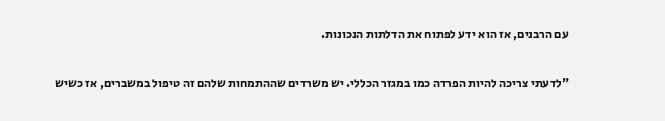עם הרבנים, אז הוא ידע לפתוח את הדלתות הנכונות.

"לדעתי צריכה להיות הפרדה כמו במגזר הכללי. יש משרדים שההתמחות שלהם זה טיפול במשברים, אז כשיש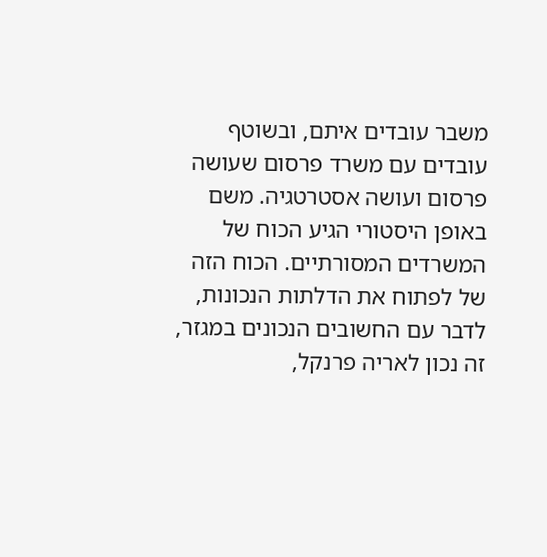משבר עובדים איתם, ובשוטף עובדים עם משרד פרסום שעושה פרסום ועושה אסטרטגיה. משם באופן היסטורי הגיע הכוח של המשרדים המסורתיים. הכוח הזה של לפתוח את הדלתות הנכונות, לדבר עם החשובים הנכונים במגזר, זה נכון לאריה פרנקל,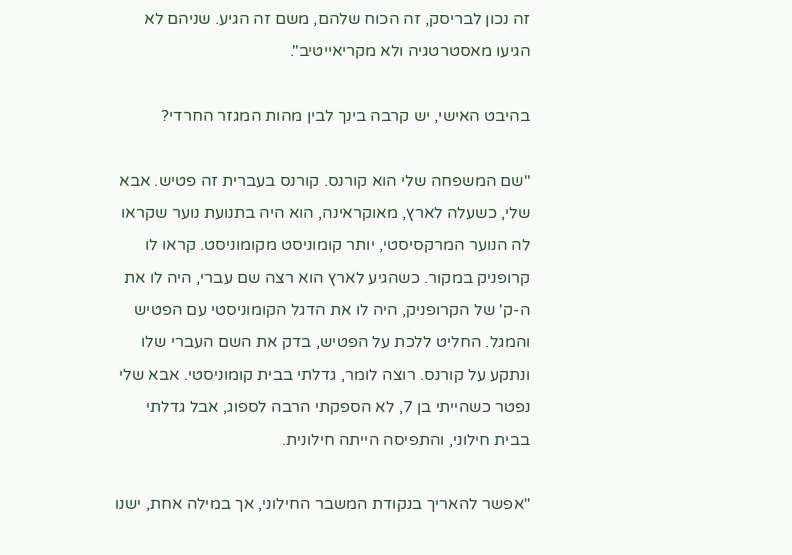זה נכון לבריסק, זה הכוח שלהם, משם זה הגיע. שניהם לא הגיעו מאסטרטגיה ולא מקריאייטיב".

בהיבט האישי, יש קרבה בינך לבין מהות המגזר החרדי?

"שם המשפחה שלי הוא קורנס. קורנס בעברית זה פטיש. אבא שלי, כשעלה לארץ, מאוקראינה, הוא היה בתנועת נוער שקראו לה הנוער המרקסיסטי, יותר קומוניסט מקומוניסט. קראו לו קרופניק במקור. כשהגיע לארץ הוא רצה שם עברי, היה לו את ה-ק' של הקרופניק, היה לו את הדגל הקומוניסטי עם הפטיש והמגל. החליט ללכת על הפטיש, בדק את השם העברי שלו ונתקע על קורנס. רוצה לומר, גדלתי בבית קומוניסטי. אבא שלי נפטר כשהייתי בן 7, לא הספקתי הרבה לספוג, אבל גדלתי בבית חילוני, והתפיסה הייתה חילונית.

"אפשר להאריך בנקודת המשבר החילוני, אך במילה אחת, ישנו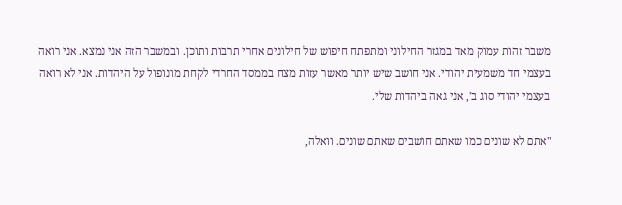משבר זהות עמוק מאד במגזר החילוני ומתפתח חיפוש של חילונים אחרי תרבות ותוכן. ובמשבר הזה אני נמצא. אני רואה בעצמי חד משמעית יהודי. אני חושב שיש יותר מאשר עזות מצח בממסד החרדי לקחת מונופול על היהדות. אני לא רואה בעצמי יהודי סוג ב', אני גאה ביהדות שלי.

"אתם לא שונים כמו שאתם חושבים שאתם שונים. וואלה,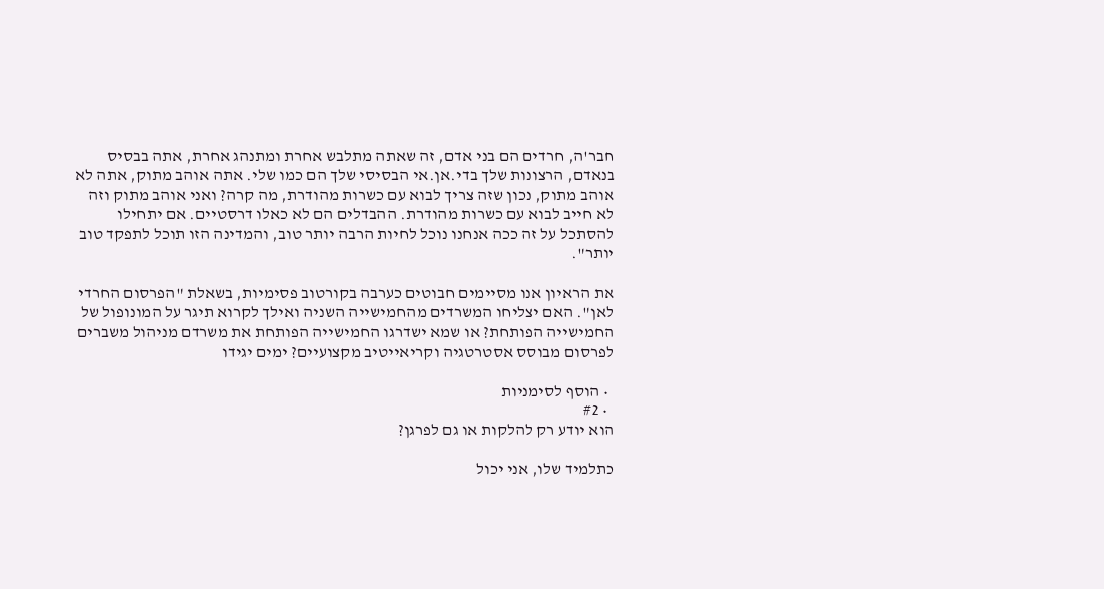חבר'ה, חרדים הם בני אדם, זה שאתה מתלבש אחרת ומתנהג אחרת, אתה בבסיס בנאדם, הרצונות שלך בדי.אן.אי הבסיסי שלך הם כמו שלי. אתה אוהב מתוק, אתה לא אוהב מתוק, נכון שזה צריך לבוא עם כשרות מהודרת, מה קרה? ואני אוהב מתוק וזה לא חייב לבוא עם כשרות מהודרת. ההבדלים הם לא כאלו דרסטיים. אם יתחילו להסתכל על זה ככה אנחנו נוכל לחיות הרבה יותר טוב, והמדינה הזו תוכל לתפקד טוב יותר".

את הראיון אנו מסיימים חבוטים כערבה בקורטוב פסימיות, בשאלת "הפרסום החרדי לאן". האם יצליחו המשרדים מהחמישייה השניה ואילך לקרוא תיגר על המונופול של החמישייה הפותחת? או שמא ישדרגו החמישייה הפותחת את משרדם מניהול משברים לפרסום מבוסס אסטרטגיה וקריאייטיב מקצועיים? ימים יגידו

  • הוסף לסימניות
  • #2
הוא יודע רק להלקות או גם לפרגן?

כתלמיד שלו, אני יכול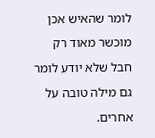לומר שהאיש אכן מוכשר מאוד רק חבל שלא יודע לומר גם מילה טובה על אחרים.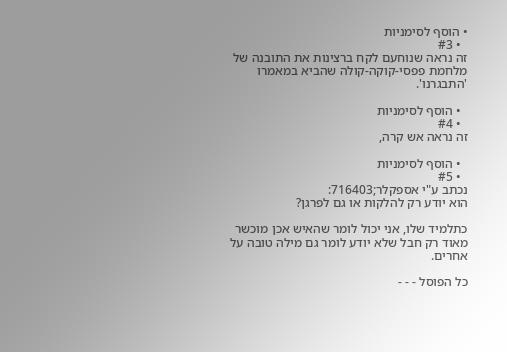• הוסף לסימניות
  • #3
זה נראה שנוחעם לקח ברצינות את התובנה של מלחמת פפסי-קוקה-קולה שהביא במאמרו 'התבגרנו'.

  • הוסף לסימניות
  • #4
זה נראה אש קרה,

  • הוסף לסימניות
  • #5
נכתב ע"י אספקלר;716403:
הוא יודע רק להלקות או גם לפרגן?

כתלמיד שלו, אני יכול לומר שהאיש אכן מוכשר מאוד רק חבל שלא יודע לומר גם מילה טובה על אחרים.

כל הפוסל - - -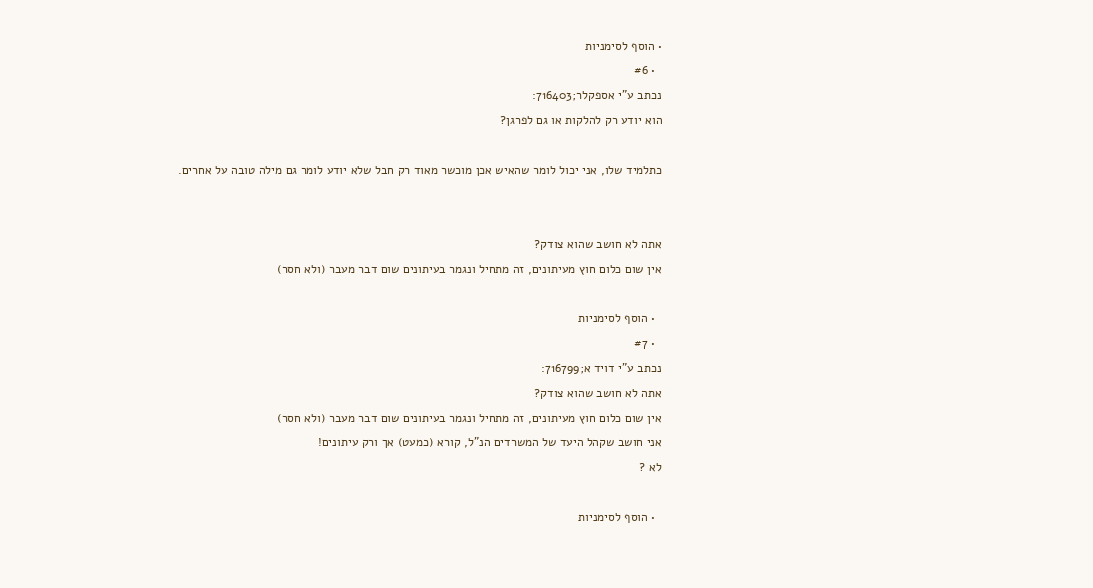• הוסף לסימניות
  • #6
נכתב ע"י אספקלר;716403:
הוא יודע רק להלקות או גם לפרגן?

כתלמיד שלו, אני יכול לומר שהאיש אכן מוכשר מאוד רק חבל שלא יודע לומר גם מילה טובה על אחרים.


אתה לא חושב שהוא צודק?
אין שום כלום חוץ מעיתונים, זה מתחיל ונגמר בעיתונים שום דבר מעבר (ולא חסר)

  • הוסף לסימניות
  • #7
נכתב ע"י דויד א;716799:
אתה לא חושב שהוא צודק?
אין שום כלום חוץ מעיתונים, זה מתחיל ונגמר בעיתונים שום דבר מעבר (ולא חסר)
אני חושב שקהל היעד של המשרדים הנ"ל, קורא (כמעט) אך ורק עיתונים!
לא ?

  • הוסף לסימניות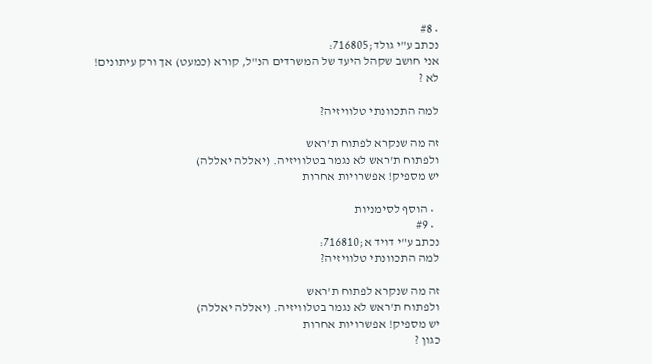• #8
נכתב ע"י גולד;716805:
אני חושב שקהל היעד של המשרדים הנ"ל, קורא (כמעט) אך ורק עיתונים!
לא ?

למה התכוונתי טלוויזיה?

זה מה שנקרא לפתוח ת'ראש
ולפתוח ת'ראש לא נגמר בטלוויזיה. (יאללה יאללה)
יש מספיק! אפשרויות אחרות

  • הוסף לסימניות
  • #9
נכתב ע"י דויד א;716810:
למה התכוונתי טלוויזיה?

זה מה שנקרא לפתוח ת'ראש
ולפתוח ת'ראש לא נגמר בטלוויזיה. (יאללה יאללה)
יש מספיק! אפשרויות אחרות
כגון ?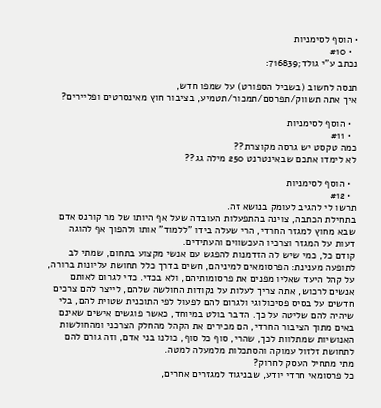• הוסף לסימניות
  • #10
נכתב ע"י גולד;716839:

תנסה לחשוב (בשביל הספורט) על שמפו חדש,
איך אתה תשווק/תפרסם/תמכור/תטמיע, בציבור חוץ מאינסרטים ופליירים?

  • הוסף לסימניות
  • #11
כמה טקסט יש גרסה מקוצרת??
לא לימדו אתכם שבאינטרנט 250 מילה גג??

  • הוסף לסימניות
  • #12
תרשו לי להגיב לעומק בנושא זה.
בתחילת הכתבה, צוינה בהתפעלות העובדה שעל אף היותו של מר קורנס אדם שבא מחוץ למגזר החרדי, הרי שעלה בידו "ללמוד" אותו ולהפוך אף להוגה דעות על המגזר וצרכיו העכשווים והעתידים.
קודם כל, כמי שיש לה הזדמנות להפגש עם אנשי מקצוע בתחום, שמתי לב לתופעה מענינת: הפרסומאים למיניהם, חשים בדרך כלל תחושת עליונות ברורה, על קהל היעד שאליו מפנים את פרסומותיהם, ולא בכדי. כדי לגרום לאותם אנשים לרכוש, אתה צריך לעלות על נקודות החולשה שלהם, לייצר להם צרכים חדשים על בסיס פסיכולוגי ולגרום להם לפעול לפי התוכנית שטוית להם, בלי שיהיה להם שליטה על כך. הדבר בולט במיוחד, כאשר פוגשים אישים שאינם באים מתוך הציבור החרדי, הם מכירים את הקהל מהחלק הצרכני ומהחולשות האנושיות שמתלוות לכך, שהרי, סוף כל סוף, כולנו בני אדם, וזה גורם להם לתחושת זלזול עמוקה והסתכלות מלמעלה למטה.
מתי מתחיל העסק לחרוק?
כל פרסומאי חרדי יודע, שבניגוד למגזרים אחרים,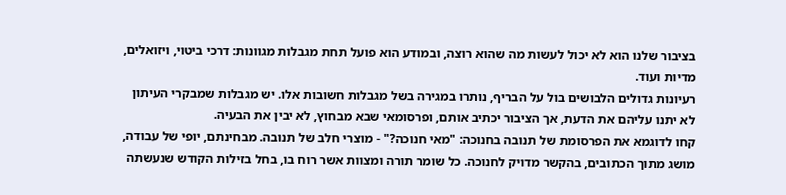בציבור שלנו הוא לא יכול לעשות מה שהוא רוצה, ובמודע הוא פועל תחת מגבלות מגוונות: דרכי ביטוי, ויזואלים, מדיות ועוד.
רעיונות גדולים הלבושים בול על הבריף, נותרו במגירה בשל מגבלות חשובות אלו. יש מגבלות שמבקרי העיתון לא יתנו עליהם את הדעת, אך הציבור יכתיב אותם, ופרסומאי שבא מבחוץ, לא יבין את הבעיה.
קחו לדוגמא את הפרסומת של תנובה בחנוכה: "מאי חנוכה?" - מוצרי חלב של תנובה. מבחינתם, יופי של עבודה, מושג מתוך הכתובים, בהקשר מדויק לחנוכה. כל שומר תורה ומצוות אשר רוח בו, בחל בזילות הקודש שנעשתה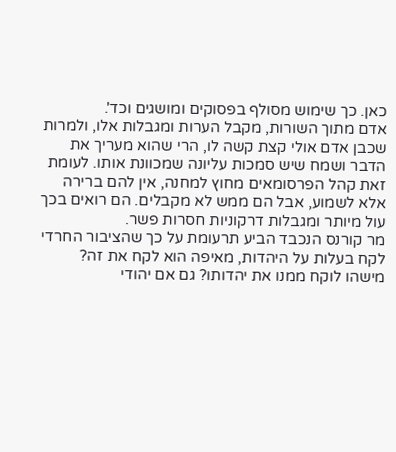כאן. כך שימוש מסולף בפסוקים ומושגים וכד'.
אדם מתוך השורות, מקבל הערות ומגבלות אלו, ולמרות שכבן אדם אולי קצת קשה לו, הרי שהוא מעריך את הדבר ושמח שיש סמכות עליונה שמכוונת אותו. לעומת זאת קהל הפרסומאים מחוץ למחנה, אין להם ברירה אלא לשמוע, אבל הם ממש לא מקבלים. הם רואים בכך עול מיותר ומגבלות דרקוניות חסרות פשר.
מר קורנס הנכבד הביע תרעומת על כך שהציבור החרדי לקח בעלות על היהדות, מאיפה הוא לקח את זה? מישהו לוקח ממנו את יהדותו? גם אם יהודי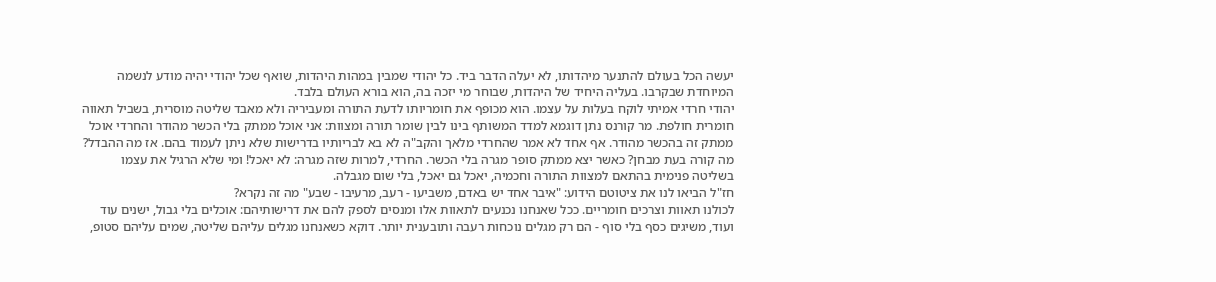יעשה הכל בעולם להתנער מיהדותו, לא יעלה הדבר ביד. כל יהודי שמבין במהות היהדות, שואף שכל יהודי יהיה מודע לנשמה המיוחדת שבקרבו. בעליה היחיד של היהדות, שבוחר מי יזכה בה, הוא בורא העולם בלבד.
יהודי חרדי אמיתי לוקח בעלות על עצמו. הוא מכופף את חומריותו לדעת התורה ומעביריה ולא מאבד שליטה מוסרית, בשביל תאווה חומרית חולפת. מר קורנס נתן דוגמא למדד המשותף בינו לבין שומר תורה ומצוות: אני אוכל ממתק בלי הכשר מהודר והחרדי אוכל ממתק זה בהכשר מהודר. אף אחד לא אמר שהחרדי מלאך והקב"ה לא בא לבריותיו בדרישות שלא ניתן לעמוד בהם. אז מה ההבדל? מה קורה בעת מבחן? כאשר יצא ממתק סופר מגרה בלי הכשר. החרדי, למרות שזה מגרה: לא יאכל! ומי שלא הרגיל את עצמו בשליטה פנימית בהתאם למצוות התורה וחכמיה, יאכל גם יאכל, בלי שום מגבלה.
חז"ל הביאו לנו את ציטוטם הידוע: "איבר אחד יש באדם, משביעו - רעב, מרעיבו - שבע" מה זה נקרא?
לכולנו תאוות וצרכים חומריים. ככל שאנחנו נכנעים לתאוות אלו ומנסים לספק להם את דרישותיהם: אוכלים בלי גבול, ישנים עוד ועוד, משיגים כסף בלי סוף - הם רק מגלים נוכחות רעבה ותובענית יותר. דוקא כשאנחנו מגלים עליהם שליטה, שמים עליהם סטופ,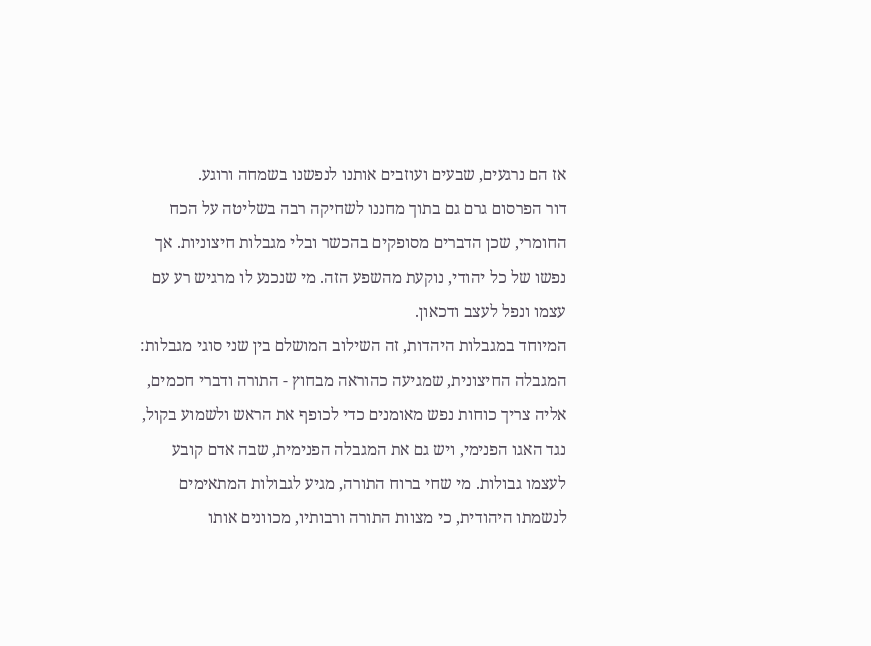אז הם נרגעים, שבעים ועוזבים אותנו לנפשנו בשמחה ורוגע.
דור הפרסום גרם גם בתוך מחננו לשחיקה רבה בשליטה על הכח החומרי, שכן הדברים מסופקים בהכשר ובלי מגבלות חיצוניות. אך נפשו של כל יהודי, נוקעת מהשפע הזה. מי שנכנע לו מרגיש רע עם עצמו ונפל לעצב ודכאון.
המיוחד במגבלות היהדות, זה השילוב המושלם בין שני סוגי מגבלות: המגבלה החיצונית, שמגיעה כהוראה מבחוץ - התורה ודברי חכמים, אליה צריך כוחות נפש מאומנים כדי לכופף את הראש ולשמוע בקול, נגד האגו הפנימי, ויש גם את המגבלה הפנימית, שבה אדם קובע לעצמו גבולות. מי שחי ברוח התורה, מגיע לגבולות המתאימים לנשמתו היהודית, כי מצוות התורה ורבותיו, מכוונים אותו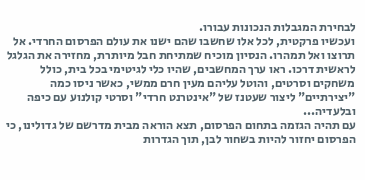לבחירת המגבלות הנכונות עבורו.
ועכשיו פרקטית, לכל אלו שחשבו שהם ישנו את עולם הפרסום החרדי. אל תרוצו ואל תמהרו. הנסיון מוכיח שמתיחת חבל מיותרת, מחזירה את הגלגל לראשית דרכו. ראו ערך המחשבים, שהיו כלי לגיטימי בכל בית, כולל משחקים וסרטים, והוטל עליהם מעין חרם ממשי, כאשר ניסו כמה "יצירתיים" ליצור שעטנז של "אינטרנט חרדי" וסרטי קולנוע עם כיפה ובלעדיה...
עם תהיה הגזמה בתחום הפרסום, תצא הוראה מבית מדרשם של גדולינו, כי הפרסום יחזור להיות בשחור לבן, תוך הגדרות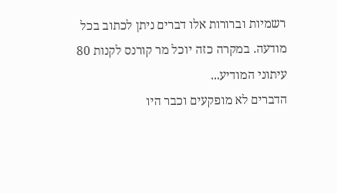רשמיות וברורות אלו דברים ניתן לכתוב בכל מודעה. במקרה כזה יוכל מר קורנס לקנות 80 עיתוני המודיע...
הדברים לא מופקעים וכבר היו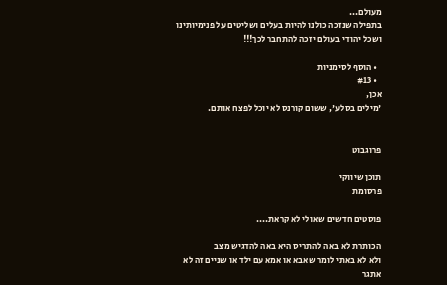מעולם...
בתפילה שנזכה כולנו להיות בעלים ושליטים על פנימיותינו
ושכל יהודי בעולם יזכה להתחבר לכך!!!

  • הוסף לסימניות
  • #13
אכן,
'מילים בסלע', ששום קורנס לא יוכל לפצח אותם.


פרוגבוט

תוכן שיווקי
פרסומת

פוסטים חדשים שאולי לא קראת....

הכותרת לא באה להתריס היא באה להדגיש מצב
ולא לא באתי לומר שאבא או אמא עם ילד או שניים זה לא אתגר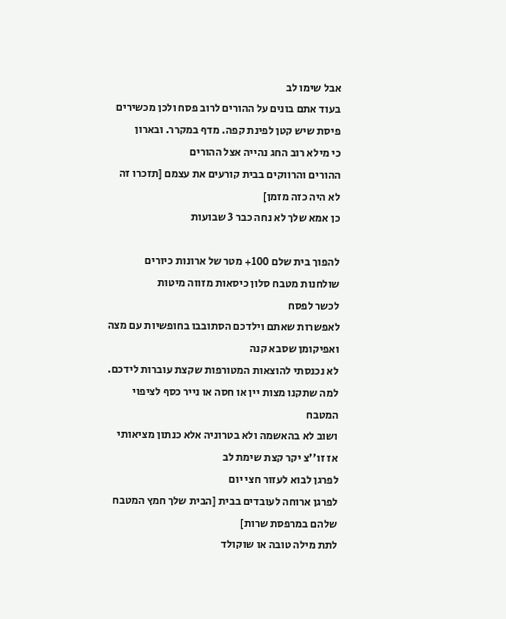אבל שימו לב
בעוד אתם בונים על ההורים לרוב פסח ולכן מכשירים פיסת שיש קטן לפינת קפה. מדף במקרר. ובארון
כי מילא רוב החג נהייה אצל ההורים
ההורים והרווקים בבית קורעים את עצמם [תזכרו זה לא היה כזה מזמן]
כן אמא שלך לא נחה כבר 3 שבועות

להפוך בית שלם 100+ מטר של ארונות כיורים שולחנות מטבח סלון כיסאות מזווה מיטות
לכשר לפסח
לאפשרות שאתם וילדכם הסתובבו בחופשיות עם מצה ואפיקומן שסבא קנה
לא נכנסתי להוצאות המטורפות שקצת עוברות לידכם. למה שתקנו מצות יין או חסה או נייר כסף לציפוי המטבח
ושוב לא בהאשמה ולא בטרוניה אלא כנתון מציאותי
אז זו''צ יקר קצת שימת לב
לפרגן לבוא לעזור חצי יום
לפרגן ארוחה לעובדים בבית [הבית שלך חמץ המטבח שלהם במרפסת שרות]
לתת מילה טובה או שוקולד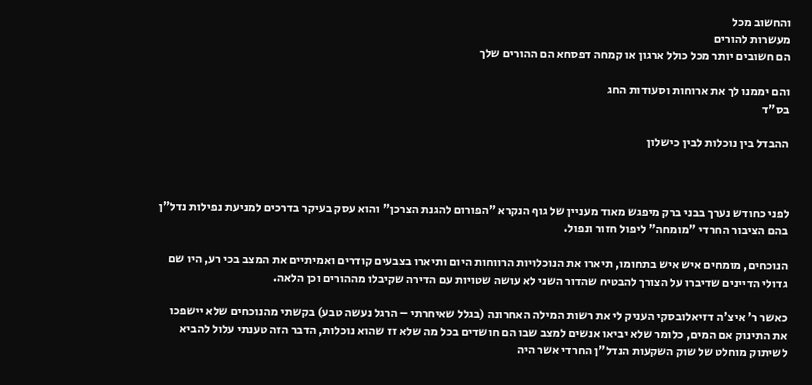והחשוב מכל
מעשרות להורים
הם חשובים יותר מכל כולל ארגון או קמחה דפסחא הם ההורים שלך

והם יממנו לך את ארוחות וסעודות החג
בס"ד

ההבדל בין נוכלות לבין כישלון



לפני כחודש נערך בבני ברק מיפגש מאוד מעניין של גוף הנקרא "הפורום להגנת הצרכן" והוא עסק בעיקר בדרכים למניעת נפילות נדל"ן בהם הציבור החרדי "מומחה" ליפול חזור ונפול.

הנוכחים, מומחים איש איש בתחומו, תיארו את הנוכלויות הרווחות היום ותיארו בצבעים קודרים ואמיתיים את המצב בכי רע, היו שם גדולי הדיינים שדיברו על הצורך להבטיח שהדור השני לא עושה שטויות עם הדירה שקיבלו מההורים וכן הלאה.

כאשר ר' איצ'ה דזיאלובסקי העניק לי את רשות המילה האחרונה (בגלל שאיחרתי – הרגל נעשה טבע) בקשתי מהנוכחים שלא יישפכו את התינוק אם המים, כלומר שלא יביאו אנשים למצב שבו הם חושדים בכל מה שלא זז שהוא נוכלות, הדבר הזה טענתי עלול להביא לשיתוק מוחלט של שוק השקעות הנדל"ן החרדי אשר היה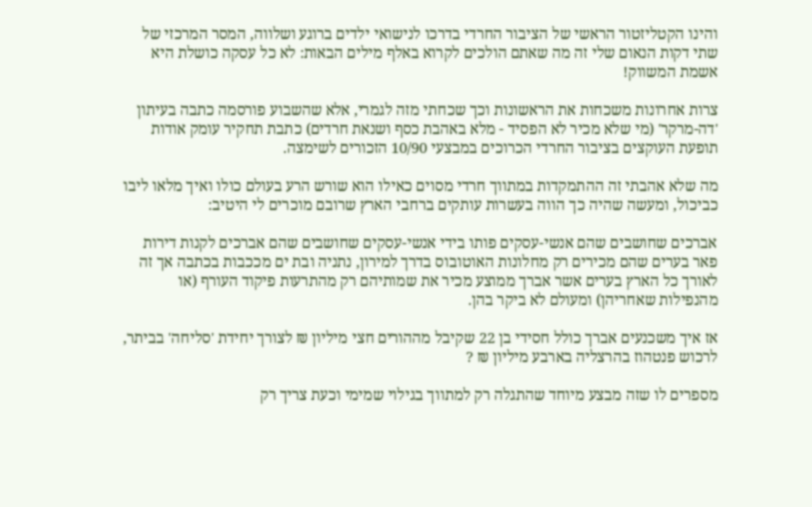והינו הקטליזטור הראשי של הציבור החרדי בדרכו לנישואי ילדים ברוגע ושלווה, המסר המרכזי של שתי דקות הנאום שלי זה מה שאתם הולכים לקרוא באלף מילים הבאות: לא כל עסקה כושלת היא אשמת המשווק!

צרות אחרונות משכחות את הראשונות וכך שכחתי מזה לגמרי, אלא שהשבוע פורסמה כתבה בעיתון 'דה-מרקר' (מי שלא מכיר לא הפסיד - מלא באהבת כסף ושנאת חרדים) כתבת תחקיר עומק אודות תופעת העוקצים בציבור החרדי הכרוכים במבצעי 10/90 הזכורים לשימצה.

מה שלא אהבתי זה ההתמקדות במתווך חרדי מסוים כאילו הוא שורש הרע בעולם כולו ואיך מלאו ליבו כביכול, ומעשה שהיה כך הווה בעשרות עותקים ברחבי הארץ שרובם מוכרים לי היטיב:

אברכים שחושבים שהם אנשי-עסקים פותו בידי אנשי-עסקים שחושבים שהם אברכים לקנות דירות פאר בערים שהם מכירים רק מחלונות האוטובוס בדרך למירון, נתניה ובת ים מככבות בכתבה אך זה לאורך כל הארץ בערים אשר אברך ממוצע מכיר את שמותיהם רק מהתרעות פיקוד העורף (או מהנפילות שאחריהן) ומעולם לא ביקר בהן.

אז איך משכנעים אברך כולל חסידי בן 22 שקיבל מההורים חצי מיליון ₪ לצורך יחידת 'סליחה' בביתר, לרכוש פנטהוז בהרצליה בארבע מיליון ₪ ?

מספרים לו שזה מבצע מיוחד שהתגלה רק למתווך בגילוי שמימי וכעת צריך רק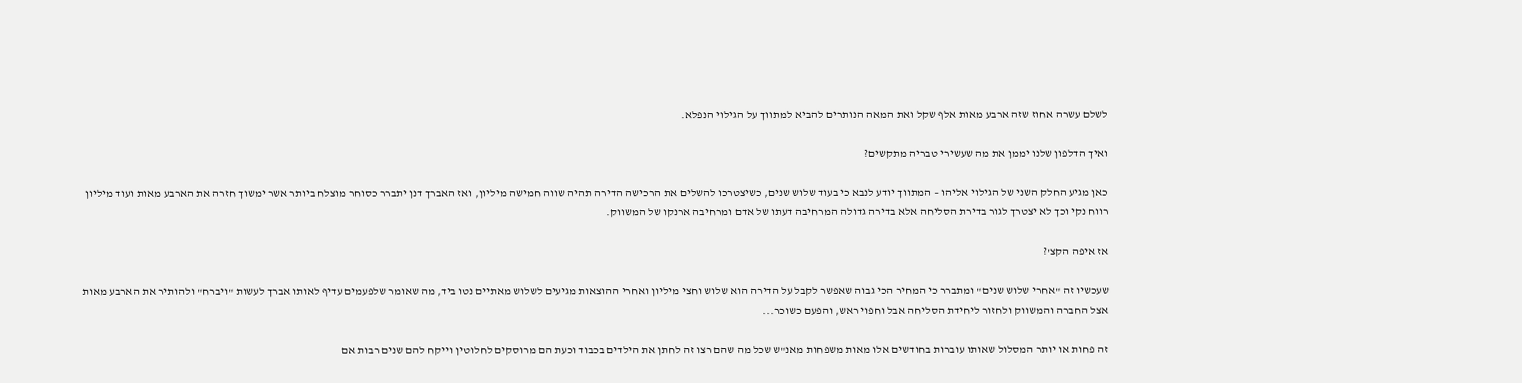לשלם עשרה אחוז שזה ארבע מאות אלף שקל ואת המאה הנותרים להביא למתווך על הגילוי הנפלא.

ואיך הדלפון שלנו יממן את מה שעשירי טבריה מתקשים?

כאן מגיע החלק השני של הגילוי אליהו – המתווך יודע לנבא כי בעוד שלוש שנים, כשיצטרכו להשלים את הרכישה הדירה תהיה שווה חמישה מיליון, ואז האברך דנן יתברר כסוחר מוצלח ביותר אשר ימשוך חזרה את הארבע מאות ועוד מיליון רווח נקי וכך לא יצטרך לגור בדירת הסליחה אלא בדירה גדולה המרחיבה דעתו של אדם ומרחיבה ארנקו של המשווק.

אז איפה הקצ'?

שעכשיו זה "אחרי שלוש שנים" ומתברר כי המחיר הכי גבוה שאפשר לקבל על הדירה הוא שלוש וחצי מיליון ואחרי ההוצאות מגיעים לשלוש מאתיים נטו ביד, מה שאומר שלפעמים עדיף לאותו אברך לעשות "ויברח" ולהותיר את הארבע מאות אצל החברה והמשווק ולחזור ליחידת הסליחה אבל וחפוי ראש, והפעם כשוכר...

זה פחות או יותר המסלול שאותו עוברות בחודשים אלו מאות משפחות מאנ"ש שכל מה שהם רצו זה לחתן את הילדים בכבוד וכעת הם מרוסקים לחלוטין וייקח להם שנים רבות אם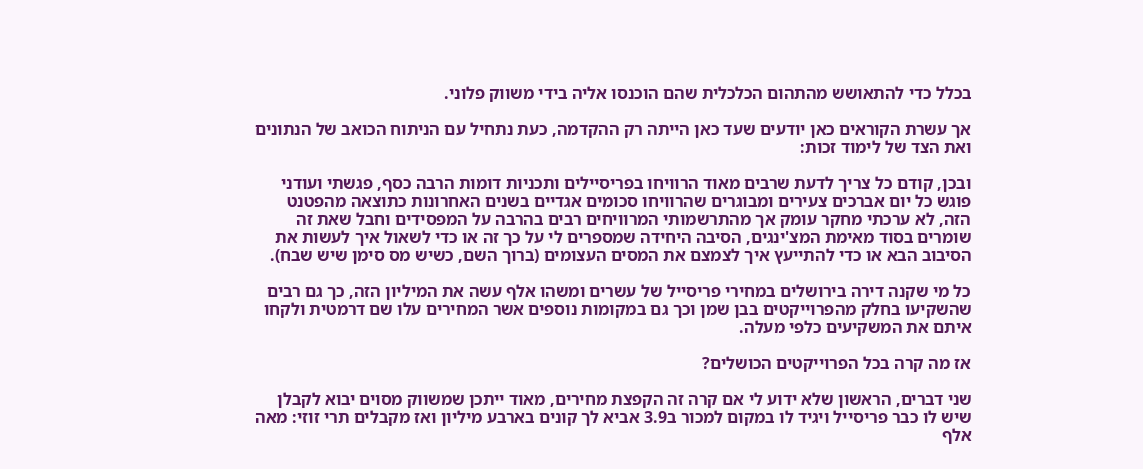בכלל כדי להתאושש מהתהום הכלכלית שהם הוכנסו אליה בידי משווק פלוני.

אך עשרת הקוראים כאן יודעים שעד כאן הייתה רק ההקדמה, כעת נתחיל עם הניתוח הכואב של הנתונים ואת הצד של לימוד זכות:

ובכן, קודם כל צריך לדעת שרבים מאוד הרוויחו בפריסיילים ותכניות דומות הרבה כסף, פגשתי ועודני פוגש כל יום אברכים צעירים ומבוגרים שהרוויחו סכומים אגדיים בשנים האחרונות כתוצאה מהפטנט הזה, לא ערכתי מחקר עומק אך מהתרשמותי המרוויחים רבים בהרבה על המפסידים וחבל שאת זה שומרים בסוד מאימת המצ'ינגים, הסיבה היחידה שמספרים לי על כך זה או כדי לשאול איך לעשות את הסיבוב הבא או כדי להתייעץ איך לצמצם את המסים העצומים (ברוך השם, כשיש מס סימן שיש שבח).

כל מי שקנה דירה בירושלים במחירי פריסייל של עשרים ומשהו אלף עשה את המיליון הזה, כך גם רבים שהשקיעו בחלק מהפרוייקטים בבן שמן וכך גם במקומות נוספים אשר המחירים עלו שם דרמטית ולקחו איתם את המשקיעים כלפי מעלה.

אז מה קרה בכל הפרוייקטים הכושלים?

שני דברים, הראשון שלא ידוע לי אם קרה זה הקפצת מחירים, מאוד ייתכן שמשווק מסוים יבוא לקבלן שיש לו כבר פריסייל ויגיד לו במקום למכור ב3.9 אביא לך קונים בארבע מיליון ואז מקבלים תרי זוזי: מאה אלף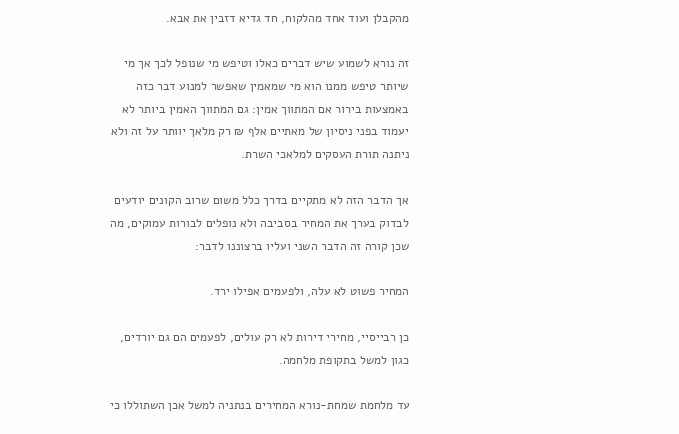מהקבלן ועוד אחד מהלקוח, חד גדיא דזבין את אבא.

זה נורא לשמוע שיש דברים כאלו וטיפש מי שנופל לכך אך מי שיותר טיפש ממנו הוא מי שמאמין שאפשר למנוע דבר כזה באמצעות בירור אם המתווך אמין: גם המתווך האמין ביותר לא יעמוד בפני ניסיון של מאתיים אלף ₪ רק מלאך יוותר על זה ולא ניתנה תורת העסקים למלאכי השרת.

אך הדבר הזה לא מתקיים בדרך כלל משום שרוב הקונים יודעים לבדוק בערך את המחיר בסביבה ולא נופלים לבורות עמוקים, מה שכן קורה זה הדבר השני ועליו ברצוננו לדבר:

המחיר פשוט לא עלה, ולפעמים אפילו ירד.

כן רבייסיי, מחירי דירות לא רק עולים, לפעמים הם גם יורדים, כגון למשל בתקופת מלחמה.

עד מלחמת שמחת-נורא המחירים בנתניה למשל אכן השתוללו כי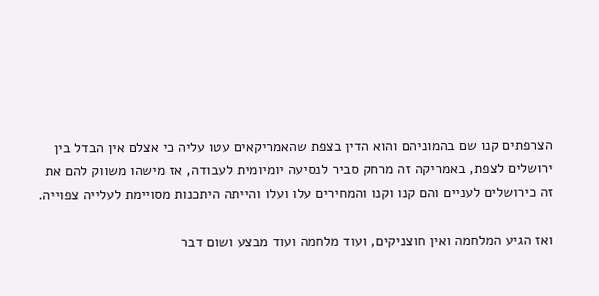הצרפתים קנו שם בהמוניהם והוא הדין בצפת שהאמריקאים עטו עליה כי אצלם אין הבדל בין ירושלים לצפת, באמריקה זה מרחק סביר לנסיעה יומיומית לעבודה, אז מישהו משווק להם את זה כירושלים לעניים והם קנו וקנו והמחירים עלו ועלו והייתה היתכנות מסויימת לעלייה צפוייה.

ואז הגיע המלחמה ואין חוצניקים, ועוד מלחמה ועוד מבצע ושום דבר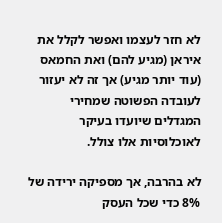לא חזר לעצמו ואפשר לקלל את איראן (מגיע להם) ואת החמאס (עוד יותר מגיע) אך זה לא יעזור לעובדה הפשוטה שמחירי המגדלים שיועדו בעיקר לאוכלוסיות אלו צולל.

לא בהרבה, אך מספיקה ירידה של 8% כדי שכל העסק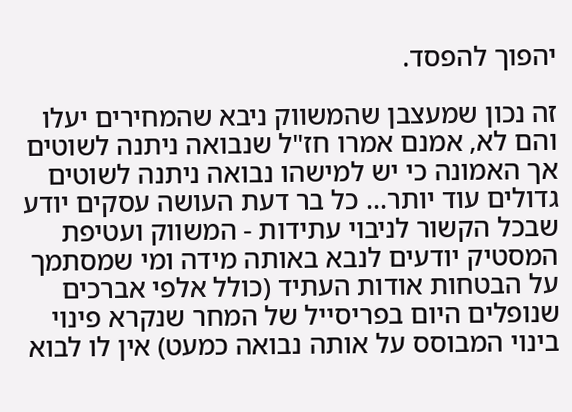יהפוך להפסד.

זה נכון שמעצבן שהמשווק ניבא שהמחירים יעלו והם לא, אמנם אמרו חז"ל שנבואה ניתנה לשוטים אך האמונה כי יש למישהו נבואה ניתנה לשוטים גדולים עוד יותר... כל בר דעת העושה עסקים יודע שבכל הקשור לניבוי עתידות - המשווק ועטיפת המסטיק יודעים לנבא באותה מידה ומי שמסתמך על הבטחות אודות העתיד (כולל אלפי אברכים שנופלים היום בפריסייל של המחר שנקרא פינוי בינוי המבוסס על אותה נבואה כמעט) אין לו לבוא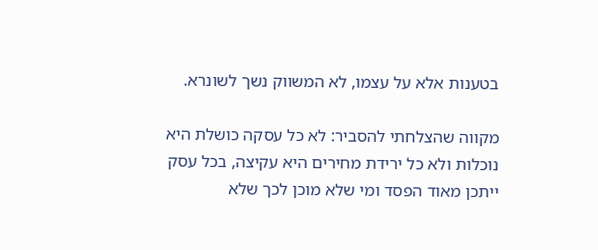בטענות אלא על עצמו, לא המשווק נשך לשונרא.

מקווה שהצלחתי להסביר: לא כל עסקה כושלת היא נוכלות ולא כל ירידת מחירים היא עקיצה, בכל עסק ייתכן מאוד הפסד ומי שלא מוכן לכך שלא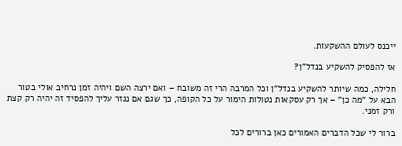ייכנס לעולם ההשקעות.

אז להפסיק להשקיע בנדל"ן?

חלילה, כמה שיותר להשקיע בנדל"ן וכל המרבה הרי זה משובח – ואם ירצה השם ויהיה זמן נרחיב אולי בטור הבא על "מה כן" – אך רק עסקאות נטולות הימור על כל הקופה, כך שגם אם נגזר עליך להפסיד זה יהיה רק קצת ורק זמני.

ברור לי שכל הדברים האמורים כאן ברורים לכל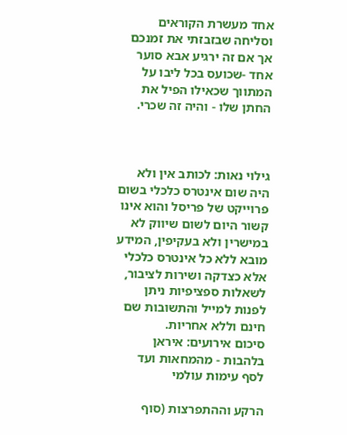אחד מעשרת הקוראים וסליחה שבזבזתי את זמנכם אך אם זה ירגיע אבא סוער אחד -שכועס בכל ליבו על המתווך שכאילו הפיל את החתן שלו - והיה זה שכרי.



גילוי נאות: לכותב אין ולא היה שום אינטרס כלכלי בשום פרוייקט של פריסל והוא אינו קשור היום לשום שיווק לא במישרין ולא בעקיפין, המידע מובא ללא כל אינטרס כלכלי אלא כצדקה ושירות לציבור, לשאלות ספציפיות ניתן לפנות למייל והתשובות שם חינם וללא אחריות.
סיכום אירועים: איראן בלהבות - מהמחאות ועד לסף עימות עולמי

הרקע וההתפרצות (סוף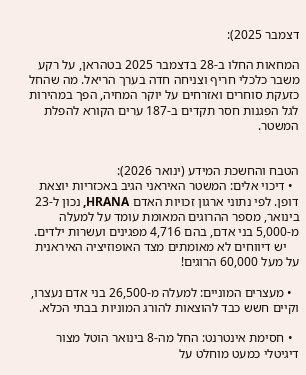דצמבר 2025):

המחאות החלו ב-28 בדצמבר 2025 בטהראן, על רקע משבר כלכלי חריף וצניחה חדה בערך הריאל. מה שהחל כזעקת סוחרים ואזרחים על יוקר המחיה, הפך במהירות לגל הפגנות חסר תקדים ב-187 ערים הקורא להפלת המשטר.


הטבח והחשכת המידע (ינואר 2026):
  • דיכוי אלים: המשטר האיראני הגיב באכזריות יוצאת דופן. לפי נתוני ארגון זכויות האדם HRANA, נכון ל-23 בינואר, מספר ההרוגים המאומת עומד על למעלה מ-5,000 בני אדם, בהם 4,716 מפגינים ועשרות ילדים.
    יש דיווחים לא מאומתים מצד האופוזיציה האיראנית על מעל 60,000 הרוגים!

  • מעצרים המוניים: למעלה מ-26,500 בני אדם נעצרו, וקיים חשש כבד להוצאות להורג המוניות בבתי הכלא.

  • חסימת אינטרנט: החל מה-8 בינואר הוטל מצור דיגיטלי כמעט מוחלט על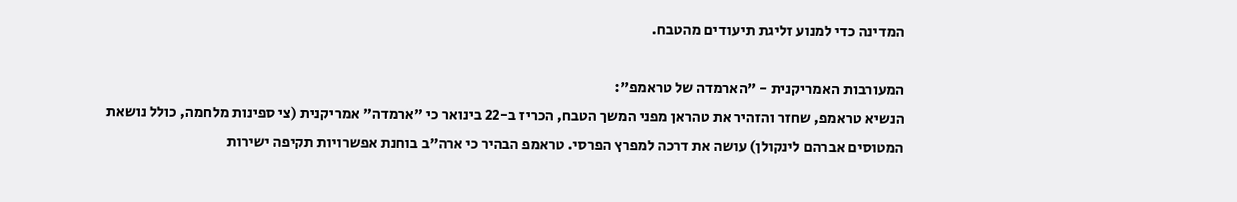המדינה כדי למנוע זליגת תיעודים מהטבח.

המעורבות האמריקנית - "הארמדה של טראמפ":
הנשיא טראמפ, שחזר והזהיר את טהראן מפני המשך הטבח, הכריז ב-22 בינואר כי "ארמדה" אמריקנית (צי ספינות מלחמה, כולל נושאת המטוסים אברהם לינקולן) עושה את דרכה למפרץ הפרסי. טראמפ הבהיר כי ארה"ב בוחנת אפשרויות תקיפה ישירות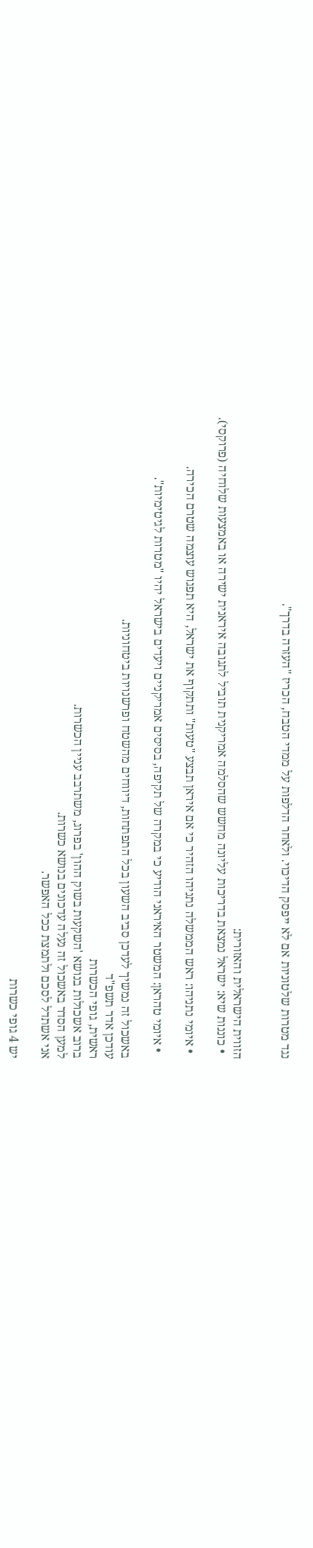נגד מטרות שלטוניות אם לא ייפסק הדיכוי. ולאחר הדלפות על ממדי הטבח, הכריז "העזרה בדרך".


הזווית הישראלית והאזורית:
  • כוננות שיא: ישראל נמצאת בדריכות עליונה מחשש שהסלמה אמריקנית תוביל לתגובה איראנית ישירה או באמצעות שלוחיה (פרוקסי).

  • איומי נתניהו: ראש הממשלה נתניהו הזהיר כי אם איראן תבצע "טעות" ותתקוף את ישראל, היא תפגוש עוצמה שטרם הכירה.

  • איומי טהראן: המשטר האיראני הודיע כי במקרה של תקיפה, בסיסים אמריקניים ויעדים בישראל יהיו "מטרות לגיטימיות".

באשכול זה נמשיך לעדכן סביב השעון בכל התפתחות, דיווחים מהשטח ופרשנויות ביטחוניות.
עודכן אדר תשפ"ד
ראשית, גופי הכשרות
ברוב אשכולות בנושא 'השקעות בשוק ההון' בפרוג, משתרבב עניין הכשרות.
למען הסדר באשכול זה נעלה עדכונים בנושא כשרות.
אני אשתדל לסכם ולתמצת ככל האפשר.

יש 4 גופי כשרות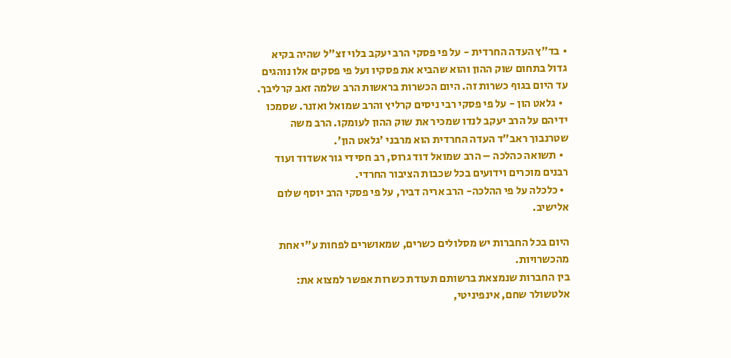• בד"ץ העדה החרדית - על פי פסקי הרב יעקב בלוי זצ"ל שהיה בקיא גדול בתחום שוק ההון והוא שהביא את פסקיו ועל פי פסקים אלו נוהגים עד היום בגוף כשרות זה. היום הכשרות בראשות הרב שלמה זאב קרליבך.
  • גלאט הון - על פי פסקי רבי ניסים קרליץ והרב שמואל ואזנר. שסמכו ידיהם על הרב יעקב לנדו שמכיר את שוק ההון לעומקו. הרב משה שטרנבוך ראב"ד העדה החרדית הוא מרבני 'גלאט הון'.
  • תשואה כהלכה – הרב שמואל דוד גרוס, רב חסידי גור אשדוד ועוד רבנים מוכרים וידועים בכל שכבות הציבור החרדי.
  • כלכלה על פי ההלכה- הרב אריה דביר, על פי פסקי הרב יוסף שלום אלישיב.

היום בכל החברות יש מסלולים כשרים, שמאושרים לפחות ע"י אחת מהכשרויות.
בין החברות שנמצאת ברשותם תעודת כשרות אפשר למצוא את:
אלטשולר שחם, אינפיניטי,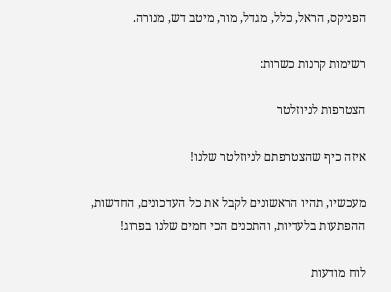הפניקס, הראל, כלל, מגדל, מור, מיטב דש, מנורה.

רשימות קרנות כשרות:

הצטרפות לניוזלטר

איזה כיף שהצטרפתם לניוזלטר שלנו!

מעכשיו, תהיו הראשונים לקבל את כל העדכונים, החדשות, ההפתעות בלעדיות, והתכנים הכי חמים שלנו בפרוג!

לוח מודעות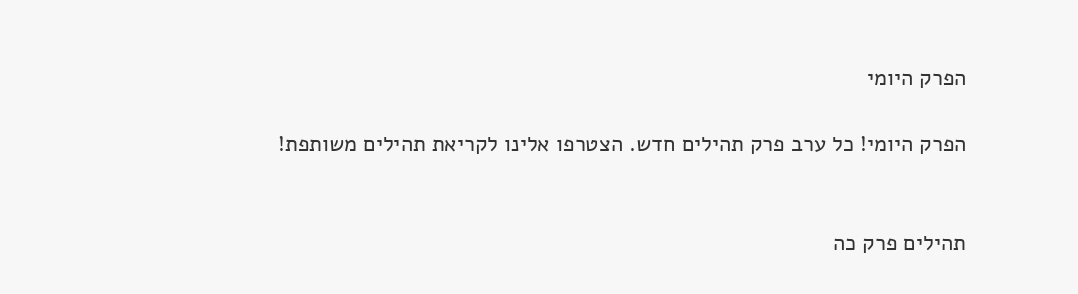הפרק היומי

הפרק היומי! כל ערב פרק תהילים חדש. הצטרפו אלינו לקריאת תהילים משותפת!


תהילים פרק כה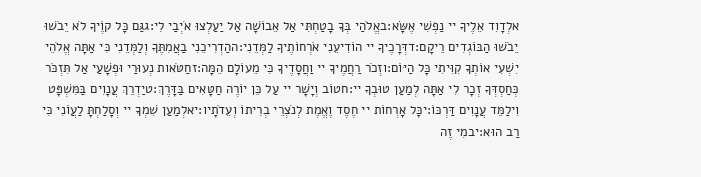אלְדָוִד אֵלֶיךָ יי נַפְשִׁי אֶשָּׂא:באֱלֹהַי בְּךָ בָטַחְתִּי אַל אֵבוֹשָׁה אַל יַעַלְצוּ אֹיְבַי לִי:גגַּם כָּל קוֶֹיךָ לֹא יֵבֹשׁוּ יֵבֹשׁוּ הַבּוֹגְדִים רֵיקָם:דדְּרָכֶיךָ יי הוֹדִיעֵנִי אֹרְחוֹתֶיךָ לַמְּדֵנִי:ההַדְרִיכֵנִי בַאֲמִתֶּךָ וְלַמְּדֵנִי כִּי אַתָּה אֱלֹהֵי יִשְׁעִי אוֹתְךָ קִוִּיתִי כָּל הַיּוֹם:וזְכֹר רַחֲמֶיךָ יי וַחֲסָדֶיךָ כִּי מֵעוֹלָם הֵמָּה:זחַטֹּאות נְעוּרַי וּפְשָׁעַי אַל תִּזְכֹּר כְּחַסְדְּךָ זְכָר לִי אַתָּה לְמַעַן טוּבְךָ יי:חטוֹב וְיָשָׁר יי עַל כֵּן יוֹרֶה חַטָּאִים בַּדָּרֶךְ:טיַדְרֵךְ עֲנָוִים בַּמִּשְׁפָּט וִילַמֵּד עֲנָוִים דַּרְכּוֹ:יכָּל אָרְחוֹת יי חֶסֶד וֶאֱמֶת לְנֹצְרֵי בְרִיתוֹ וְעֵדֹתָיו:יאלְמַעַן שִׁמְךָ יי וְסָלַחְתָּ לַעֲוֹנִי כִּי רַב הוּא:יבמִי זֶה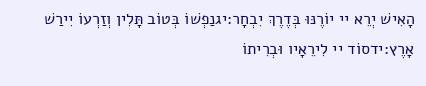הָאִישׁ יְרֵא יי יוֹרֶנּוּ בְּדֶרֶךְ יִבְחָר:יגנַפְשׁוֹ בְּטוֹב תָּלִין וְזַרְעוֹ יִירַשׁ אָרֶץ:ידסוֹד יי לִירֵאָיו וּבְרִיתוֹ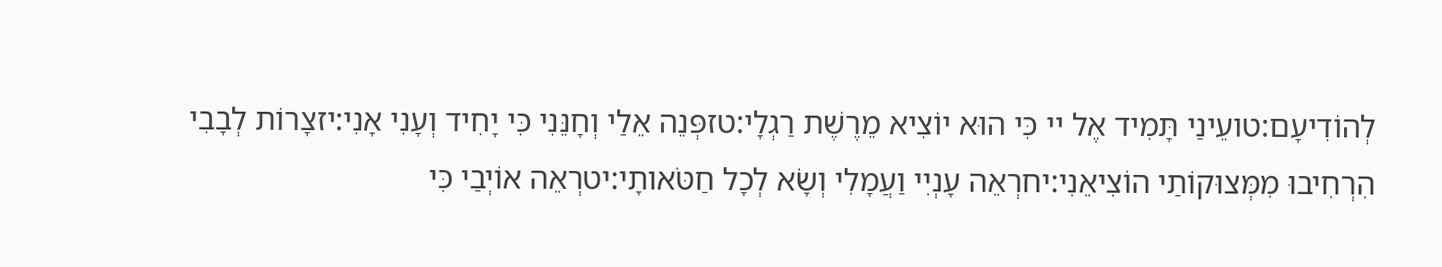לְהוֹדִיעָם:טועֵינַי תָּמִיד אֶל יי כִּי הוּא יוֹצִיא מֵרֶשֶׁת רַגְלָי:טזפְּנֵה אֵלַי וְחָנֵּנִי כִּי יָחִיד וְעָנִי אָנִי:יזצָרוֹת לְבָבִי הִרְחִיבוּ מִמְּצוּקוֹתַי הוֹצִיאֵנִי:יחרְאֵה עָנְיִי וַעֲמָלִי וְשָׂא לְכָל חַטֹּאותָי:יטרְאֵה אוֹיְבַי כִּי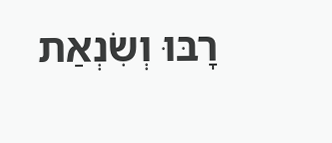רָבּוּ וְשִׂנְאַת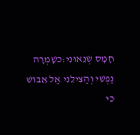חָמָס שְׂנֵאוּנִי:כשָׁמְרָה נַפְשִׁי וְהַצִּילֵנִי אַל אֵבוֹשׁ כִּי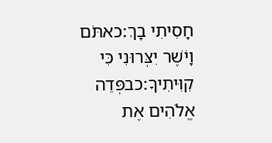חָסִיתִי בָךְ:כאתֹּם וָיֹשֶׁר יִצְּרוּנִי כִּי קִוִּיתִיךָ:כבפְּדֵה אֱלֹהִים אֶת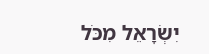יִשְׂרָאֵל מִכֹּל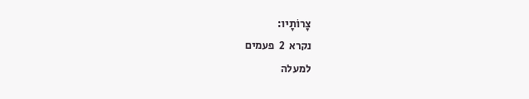צָרוֹתָיו:
נקרא  2  פעמים
למעלה